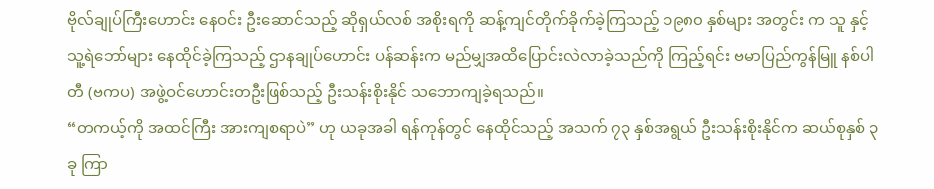ဗိုလ်ချုပ်ကြီးဟောင်း နေဝင်း ဦးဆောင်သည့် ဆိုရှယ်လစ် အစိုးရကို ဆန့်ကျင်တိုက်ခိုက်ခဲ့ကြသည့် ၁၉၈၀ နှစ်များ အတွင်း က သူ နှင့် သူ့ရဲဘော်များ နေထိုင်ခဲ့ကြသည့် ဌာနချုပ်ဟောင်း ပန်ဆန်းက မည်မျှအထိပြောင်းလဲလာခဲ့သည်ကို ကြည့်ရင်း ဗမာပြည်ကွန်မြူ နစ်ပါတီ (ဗကပ) အဖွဲ့ဝင်ဟောင်းတဦးဖြစ်သည့် ဦးသန်းစိုးနိုင် သဘောကျခဲ့ရသည်။
“တကယ့်ကို အထင်ကြီး အားကျစရာပဲ” ဟု ယခုအခါ ရန်ကုန်တွင် နေထိုင်သည့် အသက် ၇၃ နှစ်အရွယ် ဦးသန်းစိုးနိုင်က ဆယ်စုနှစ် ၃ ခု ကြာ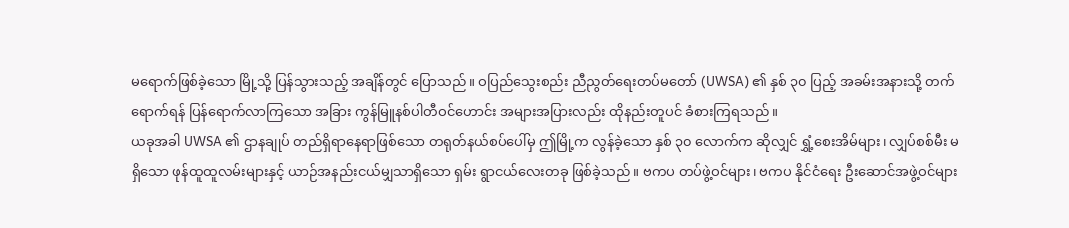မရောက်ဖြစ်ခဲ့သော မြို့သို့ ပြန်သွားသည့် အချိန်တွင် ပြောသည်။ ဝပြည်သွေးစည်း ညီညွတ်ရေးတပ်မတော် (UWSA) ၏ နှစ် ၃၀ ပြည့် အခမ်းအနားသို့ တက်ရောက်ရန် ပြန်ရောက်လာကြသော အခြား ကွန်မြူနစ်ပါတီဝင်ဟောင်း အများအပြားလည်း ထိုနည်းတူပင် ခံစားကြရသည်။
ယခုအခါ UWSA ၏ ဌာနချုပ် တည်ရှိရာနေရာဖြစ်သော တရုတ်နယ်စပ်ပေါ်မှ ဤမြို့က လွန်ခဲ့သော နှစ် ၃၀ လောက်က ဆိုလျှင် ရွှံ့စေးအိမ်များ၊ လျှပ်စစ်မီး မရှိသော ဖုန်ထူထူလမ်းများနှင့် ယာဉ်အနည်းငယ်မျှသာရှိသော ရှမ်း ရွာငယ်လေးတခု ဖြစ်ခဲ့သည်။ ဗကပ တပ်ဖွဲ့ဝင်များ၊ ဗကပ နိုင်ငံရေး ဦးဆောင်အဖွဲ့ဝင်များ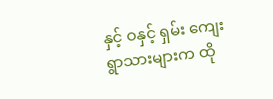နှင့် ဝနှင့် ရှမ်း ကျေးရွာသားများက ထို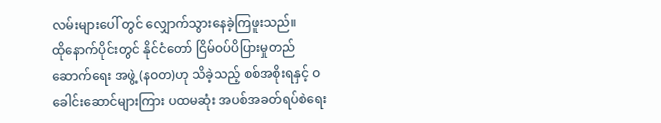လမ်းများပေါ် တွင် လျှောက်သွားနေခဲ့ကြဖူးသည်။
ထိုနောက်ပိုင်းတွင် နိုင်ငံတော် ငြိမ်ဝပ်ပိပြားမှုတည်ဆောက်ရေး အဖွဲ့ (နဝတ)ဟု သိခဲ့သည့် စစ်အစိုးရနှင့် ဝခေါင်းဆောင်များကြား ပထမဆုံး အပစ်အခတ်ရပ်စဲရေး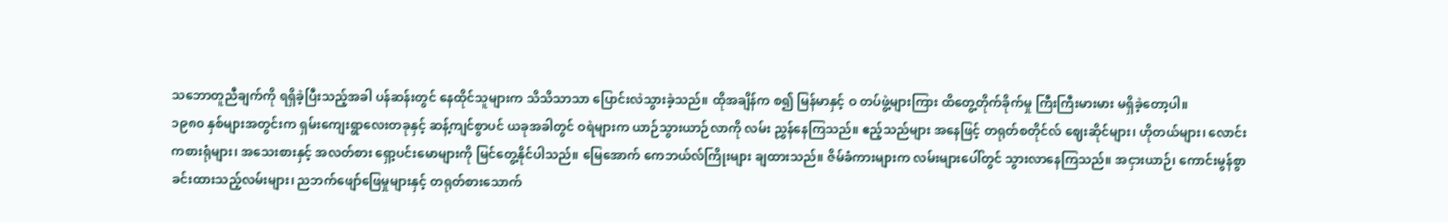သဘောတူညီချက်ကို ရရှိခဲ့ပြီးသည့်အခါ ပန်ဆန်းတွင် နေထိုင်သူများက သိသိသာသာ ပြောင်းလဲသွားခဲ့သည်။ ထိုအချိန်က စ၍ မြန်မာနှင့် ဝ တပ်ဖွဲ့များကြား ထိတွေ့တိုက်ခိုက်မှု ကြီးကြီးမားမား မရှိခဲ့တော့ပါ။
၁၉၈၀ နှစ်များအတွင်းက ရှမ်းကျေးရွာလေးတခုနှင့် ဆန့်ကျင်စွာပင် ယခုအခါတွင် ဝရဲများက ယာဉ်သွားယာဉ်လာကို လမ်း ညွှန်နေကြသည်။ ဧည့်သည်များ အနေဖြင့် တရုတ်စတိုင်လ် ဈေးဆိုင်များ၊ ဟိုတယ်များ၊ လောင်းကစားရုံများ၊ အသေးစားနှင့် အလတ်စား ရှော့ပင်းမောများကို မြင်တွေ့နိုင်ပါသည်။ မြေအောက် ကေဘယ်လ်ကြိုးများ ချထားသည်။ ဇိမ်ခံကားများက လမ်းများပေါ်တွင် သွားလာနေကြသည်။ အငှားယာဉ်၊ ကောင်းမွန်စွာ ခင်းထားသည့်လမ်းများ၊ ညဘက်ဖျော်ဖြေမှုများနှင့် တရုတ်စားသောက်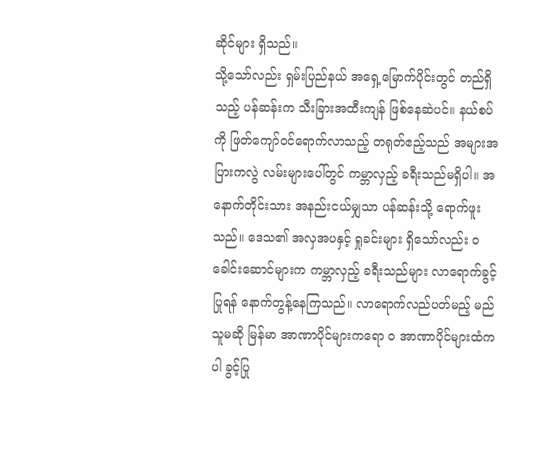ဆိုင်များ ရှိသည်။
သို့သော်လည်း ရှမ်းပြည်နယ် အရှေ့မြောက်ပိုင်းတွင် တည်ရှိသည့် ပန်ဆန်းက သီးခြားအထီးကျန် ဖြစ်နေဆဲပင်။ နယ်စပ် ကို ဖြတ်ကျော်ဝင်ရောက်လာသည့် တရုတ်ဧည့်သည် အများအပြားကလွဲ လမ်းများပေါ်တွင် ကမ္ဘာလှည့် ခရီးသည်မရှိပါ။ အနောက်တိုင်းသား အနည်းငယ်မျှသာ ပန်ဆန်းသို့ ရောက်ဖူးသည်။ ဒေသ၏ အလှအပနှင့် ရှုခင်းများ ရှိသော်လည်း ဝ ခေါင်းဆောင်များက ကမ္ဘာလှည့် ခရီးသည်များ လာရောက်ခွင့်ပြုရန် နောက်တွန့်နေကြသည်။ လာရောက်လည်ပတ်မည့် မည်သူမဆို မြန်မာ အာဏာပိုင်များကရော ဝ အာဏာပိုင်များထံကပါ ခွင့်ပြု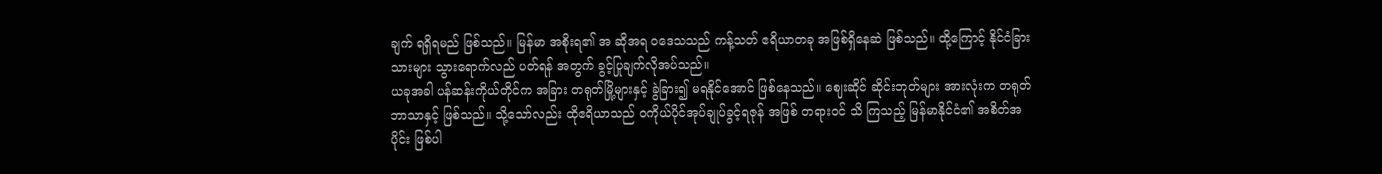ချက် ရရှိရမည် ဖြစ်သည်။ မြန်မာ အစိုးရ၏ အ ဆိုအရ ဝဒေသသည် ကန့်သတ် ဧရိယာတခု အဖြစ်ရှိနေဆဲ ဖြစ်သည်။ ထို့ကြောင့် နိုင်ငံခြားသားများ သွားရောက်လည် ပတ်ရန် အတွက် ခွင့်ပြုချက်လိုအပ်သည်။
ယခုအခါ ပန်ဆန်းကိုယ်တိုင်က အခြား တရုတ်မြို့များနှင့် ခွဲခြား၍ မရနိုင်အောင် ဖြစ်နေသည်။ ဈေးဆိုင် ဆိုင်းဘုတ်များ အားလုံးက တရုတ်ဘာသာနှင့် ဖြစ်သည်။ သို့သော်လည်း ထိုဧရိယာသည် ဝကိုယ်ပိုင်အုပ်ချုပ်ခွင့်ရဇုန် အဖြစ် တရားဝင် သိ ကြသည့် မြန်မာနိုင်ငံ၏ အစိတ်အပိုင်း ဖြစ်ပါ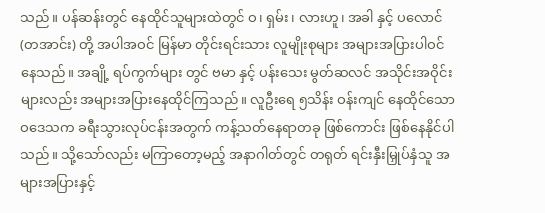သည်။ ပန်ဆန်းတွင် နေထိုင်သူများထဲတွင် ဝ၊ ရှမ်း၊ လားဟူ၊ အခါ နှင့် ပလောင်(တအာင်း) တို့ အပါအဝင် မြန်မာ တိုင်းရင်းသား လူမျိုးစုများ အများအပြားပါဝင်နေသည်။ အချို့ ရပ်ကွက်များ တွင် ဗမာ နှင့် ပန်းသေး မွတ်ဆလင် အသိုင်းအဝိုင်းများလည်း အများအပြားနေထိုင်ကြသည်။ လူဦးရေ ၅သိန်း ဝန်းကျင် နေထိုင်သော ဝဒေသက ခရီးသွားလုပ်ငန်းအတွက် ကန့်သတ်နေရာတခု ဖြစ်ကောင်း ဖြစ်နေနိုင်ပါသည်။ သို့သော်လည်း မကြာတော့မည့် အနာဂါတ်တွင် တရုတ် ရင်းနှီးမြှုပ်နှံသူ အများအပြားနှင့်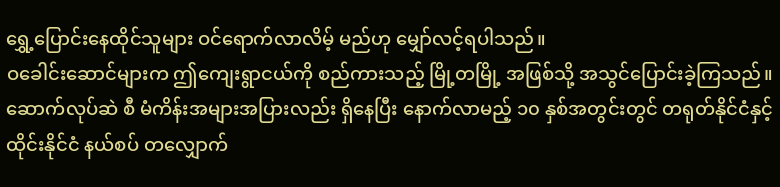ရွှေ့ပြောင်းနေထိုင်သူများ ဝင်ရောက်လာလိမ့် မည်ဟု မျှော်လင့်ရပါသည်။
ဝခေါင်းဆောင်များက ဤကျေးရွာငယ်ကို စည်ကားသည့် မြို့တမြို့ အဖြစ်သို့ အသွင်ပြောင်းခဲ့ကြသည်။ ဆောက်လုပ်ဆဲ စီ မံကိန်းအများအပြားလည်း ရှိနေပြီး နောက်လာမည့် ၁၀ နှစ်အတွင်းတွင် တရုတ်နိုင်ငံနှင့် ထိုင်းနိုင်ငံ နယ်စပ် တလျှောက်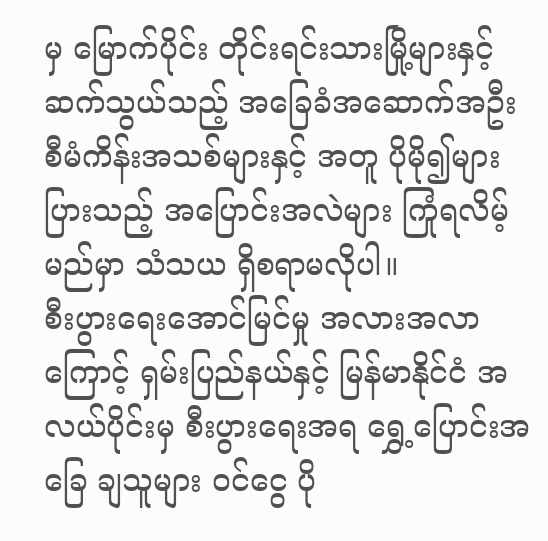မှ မြောက်ပိုင်း တိုင်းရင်းသားမြို့များနှင့် ဆက်သွယ်သည့် အခြေခံအဆောက်အဦး စီမံကိန်းအသစ်များနှင့် အတူ ပိုမို၍များ ပြားသည့် အပြောင်းအလဲများ ကြုံရလိမ့်မည်မှာ သံသယ ရှိစရာမလိုပါ။
စီးပွားရေးအောင်မြင်မှု အလားအလာကြောင့် ရှမ်းပြည်နယ်နှင့် မြန်မာနိုင်ငံ အလယ်ပိုင်းမှ စီးပွားရေးအရ ရွှေ့ပြောင်းအခြေ ချသူများ ဝင်ငွေ ပို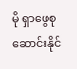မို ရှာဖွေစုဆောင်းနိုင်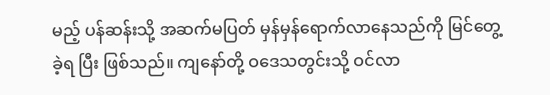မည့် ပန်ဆန်းသို့ အဆက်မပြတ် မှန်မှန်ရောက်လာနေသည်ကို မြင်တွေ့ခဲ့ရ ပြီး ဖြစ်သည်။ ကျနော်တို့ ဝဒေသတွင်းသို့ ဝင်လာ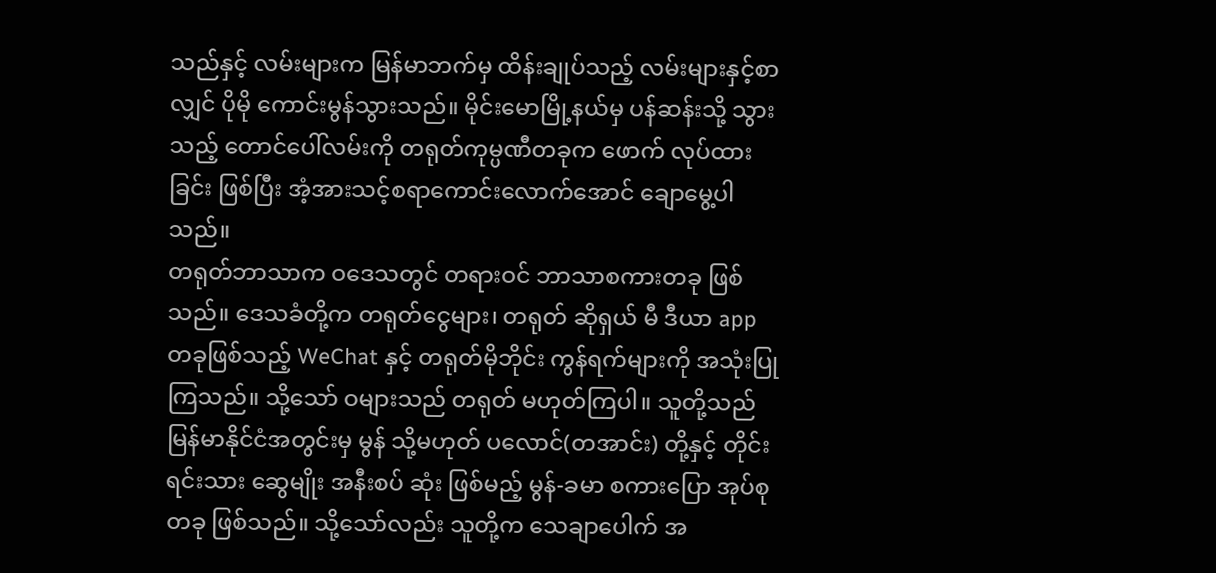သည်နှင့် လမ်းများက မြန်မာဘက်မှ ထိန်းချုပ်သည့် လမ်းများနှင့်စာလျှင် ပိုမို ကောင်းမွန်သွားသည်။ မိုင်းမောမြို့နယ်မှ ပန်ဆန်းသို့ သွားသည့် တောင်ပေါ်လမ်းကို တရုတ်ကုမ္ပဏီတခုက ဖောက် လုပ်ထားခြင်း ဖြစ်ပြီး အံ့အားသင့်စရာကောင်းလောက်အောင် ချောမွေ့ပါသည်။
တရုတ်ဘာသာက ဝဒေသတွင် တရားဝင် ဘာသာစကားတခု ဖြစ်သည်။ ဒေသခံတို့က တရုတ်ငွေများ၊ တရုတ် ဆိုရှယ် မီ ဒီယာ app တခုဖြစ်သည့် WeChat နှင့် တရုတ်မိုဘိုင်း ကွန်ရက်များကို အသုံးပြုကြသည်။ သို့သော် ဝများသည် တရုတ် မဟုတ်ကြပါ။ သူတို့သည် မြန်မာနိုင်ငံအတွင်းမှ မွန် သို့မဟုတ် ပလောင်(တအာင်း) တို့နှင့် တိုင်းရင်းသား ဆွေမျိုး အနီးစပ် ဆုံး ဖြစ်မည့် မွန်-ခမာ စကားပြော အုပ်စုတခု ဖြစ်သည်။ သို့သော်လည်း သူတို့က သေချာပေါက် အ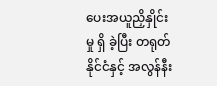ပေးအယူညှိနှိုင်းမှု ရှိ ခဲ့ပြီး တရုတ်နိုင်ငံနှင့် အလွန်နီး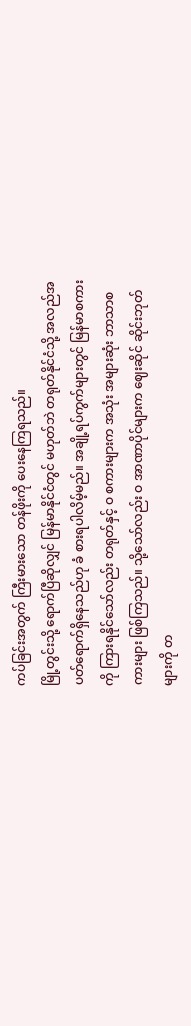ကပ်ခြင်းအတွက် ကြီးမားသော တန်ဖိုးကို ပေးနေကြရသည်။
မြို့တွင်းသို့ ရောက်ပြီဆိုလျှင် မြန်မာနိုင်ငံတွင် မဟုတ်ဘဲ တရုတ်နိုင်ငံသို့ အလည်အပတ်ရောက်ရှိနေသည်ဟု ခံ စားရပါလိမ့်မည်။ အချို့ရပ်ကွက်များတွင် မြန်မာစကားကို ကြားရနိုင်သော်လည်း တရုတ်နှင့် ဝ စကားများက အသုံး အများဆုံး ဘာသာစကားများ ဖြစ်ကြသည်။ သို့သော်လည်း ဝ အာဏာပိုင်များက ဈေးဆိုင် ဆိုင်းဘုတ်များကို တ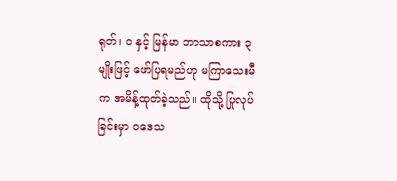ရုတ်၊ ဝ နှင့် မြန်မာ ဘာသာစကား ၃ မျိုးဖြင့် ဖော်ပြရမည်ဟု မကြာသေးမီက အမိန့်ထုတ်ခဲ့သည်။ ထိုသို့ ပြုလုပ်ခြင်းမှာ ဝဒေသ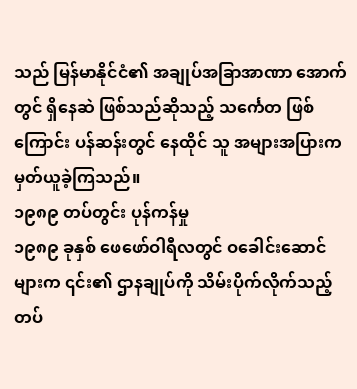သည် မြန်မာနိုင်ငံ၏ အချုပ်အခြာအာဏာ အောက်တွင် ရှိနေဆဲ ဖြစ်သည်ဆိုသည့် သင်္ကေတ ဖြစ်ကြောင်း ပန်ဆန်းတွင် နေထိုင် သူ အများအပြားက မှတ်ယူခဲ့ကြသည်။
၁၉၈၉ တပ်တွင်း ပုန်ကန်မှု
၁၉၈၉ ခုနှစ် ဖေဖော်ဝါရီလတွင် ဝခေါင်းဆောင်များက ၎င်း၏ ဌာနချုပ်ကို သိမ်းပိုက်လိုက်သည့် တပ်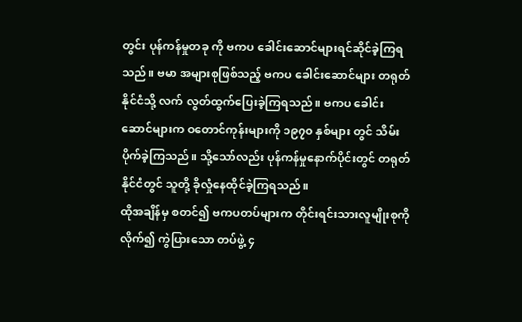တွင်း ပုန်ကန်မှုတခု ကို ဗကပ ခေါင်းဆောင်များရင်ဆိုင်ခဲ့ကြရသည်။ ဗမာ အများစုဖြစ်သည့် ဗကပ ခေါင်းဆောင်များ တရုတ်နိုင်ငံသို့ လက် လွတ်ထွက်ပြေးခဲ့ကြရသည်။ ဗကပ ခေါင်းဆောင်များက ဝတောင်ကုန်းများကို ၁၉၇၀ နှစ်များ တွင် သိမ်းပိုက်ခဲ့ကြသည်။ သို့သော်လည်း ပုန်ကန်မှုနောက်ပိုင်းတွင် တရုတ်နိုင်ငံတွင် သူတို့ ခိုလှုံနေထိုင်ခဲ့ကြရသည်။
ထိုအချိန်မှ စတင်၍ ဗကပတပ်များက တိုင်းရင်းသားလူမျိုးစုကို လိုက်၍ ကွဲပြားသော တပ်ဖွဲ့ ၄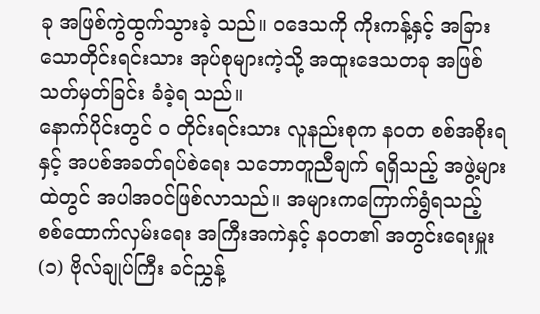ခု အဖြစ်ကွဲထွက်သွားခဲ့ သည်။ ဝဒေသကို ကိုးကန့်နှင့် အခြားသောတိုင်းရင်းသား အုပ်စုများကဲ့သို့ အထူးဒေသတခု အဖြစ် သတ်မှတ်ခြင်း ခံခဲ့ရ သည်။
နောက်ပိုင်းတွင် ဝ တိုင်းရင်းသား လူနည်းစုက နဝတ စစ်အစိုးရနှင့် အပစ်အခတ်ရပ်စဲရေး သဘောတူညီချက် ရရှိသည့် အဖွဲ့များထဲတွင် အပါအဝင်ဖြစ်လာသည်။ အများကကြောက်ရွံရသည့် စစ်ထောက်လှမ်းရေး အကြီးအကဲနှင့် နဝတ၏ အတွင်းရေးမှူး(၁) ဗိုလ်ချုပ်ကြီး ခင်ညွှန့်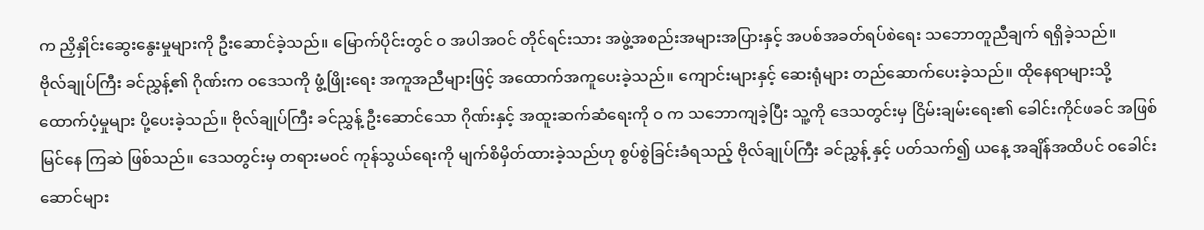က ညှိနှိုင်းဆွေးနွေးမှုများကို ဦးဆောင်ခဲ့သည်။ မြောက်ပိုင်းတွင် ဝ အပါအဝင် တိုင်ရင်းသား အဖွဲ့အစည်းအများအပြားနှင့် အပစ်အခတ်ရပ်စဲရေး သဘောတူညီချက် ရရှိခဲ့သည်။
ဗိုလ်ချုပ်ကြီး ခင်ညွှန့်၏ ဂိုဏ်းက ဝဒေသကို ဖွံ့ဖြိုးရေး အကူအညီများဖြင့် အထောက်အကူပေးခဲ့သည်။ ကျောင်းများနှင့် ဆေးရုံများ တည်ဆောက်ပေးခဲ့သည်။ ထိုနေရာများသို့ ထောက်ပံ့မှုများ ပို့ပေးခဲ့သည်။ ဗိုလ်ချုပ်ကြီး ခင်ညွှန့် ဦးဆောင်သော ဂိုဏ်းနှင့် အထူးဆက်ဆံရေးကို ဝ က သဘောကျခဲ့ပြီး သူ့ကို ဒေသတွင်းမှ ငြိမ်းချမ်းရေး၏ ခေါင်းကိုင်ဖခင် အဖြစ် မြင်နေ ကြဆဲ ဖြစ်သည်။ ဒေသတွင်းမှ တရားမဝင် ကုန်သွယ်ရေးကို မျက်စိမှိတ်ထားခဲ့သည်ဟု စွပ်စွဲခြင်းခံရသည့် ဗိုလ်ချုပ်ကြီး ခင်ညွှန့် နှင့် ပတ်သက်၍ ယနေ့ အချိန်အထိပင် ဝခေါင်းဆောင်များ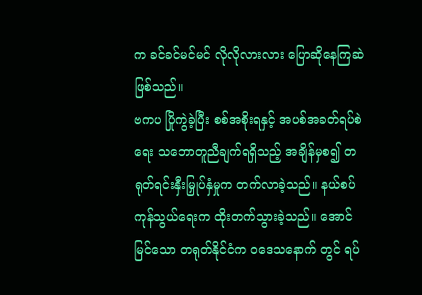က ခင်ခင်မင်မင် လိုလိုလားလား ပြောဆိုနေကြဆဲ ဖြစ်သည်။
ဗကပ ပြိုကွဲခဲ့ပြီး စစ်အစိုးရနှင့် အပစ်အခတ်ရပ်စဲရေး သဘောတူညီချက်ရရှိသည့် အချိန်မှစ၍ တရုတ်ရင်းနှီးမြှုပ်နှံမှုက တက်လာခဲ့သည်။ နယ်စပ်ကုန်သွယ်ရေးက ထိုးတက်သွားခဲ့သည်။ အောင်မြင်သော တရုတ်နိုင်ငံက ဝဒေသနောက် တွင် ရပ်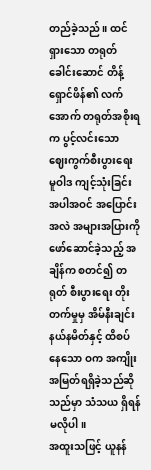တည်ခဲ့သည်။ ထင်ရှားသော တရုတ်ခေါင်းဆောင် တိန့်ရှောင်ဖိန်၏ လက်အောက် တရုတ်အစိုးရက ပွင့်လင်းသော ဈေးကွက်စီးပွားရေး မူဝါဒ ကျင့်သုံးခြင်း အပါအဝင် အပြောင်းအလဲ အများအပြားကို ဖော်ဆောင်ခဲ့သည့် အချိန်က စတင်၍ တရုတ် စီးပွားရေး တိုးတက်မှုမှ အိမ်နီးချင်း နယ်နမိတ်နှင့် ထိစပ်နေသော ဝက အကျိုးအမြတ်ရရှိခဲ့သည်ဆိုသည်မှာ သံသယ ရှိရန် မလိုပါ။
အထူးသဖြင့် ယူနန်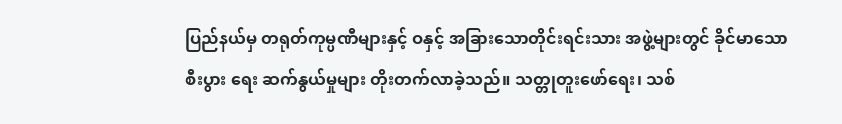ပြည်နယ်မှ တရုတ်ကုမ္ပဏီများနှင့် ဝနှင့် အခြားသောတိုင်းရင်းသား အဖွဲ့များတွင် ခိုင်မာသော စီးပွား ရေး ဆက်နွယ်မှုများ တိုးတက်လာခဲ့သည်။ သတ္တုတူးဖော်ရေး၊ သစ်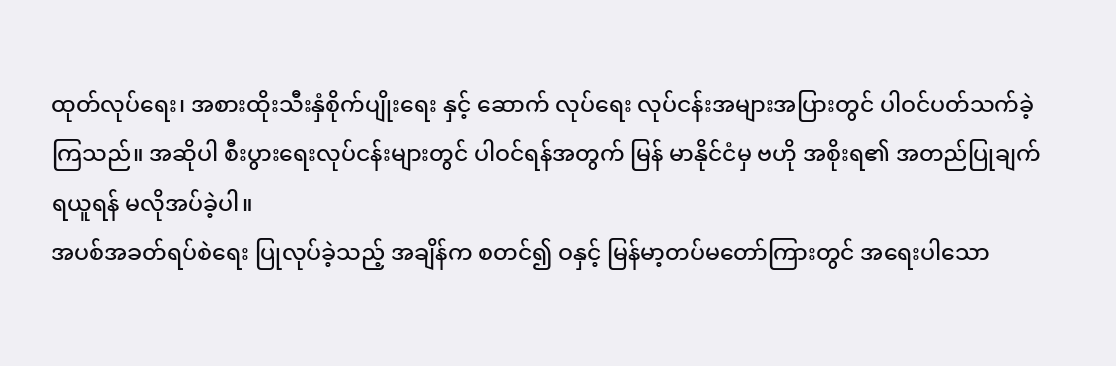ထုတ်လုပ်ရေး၊ အစားထိုးသီးနှံစိုက်ပျိုးရေး နှင့် ဆောက် လုပ်ရေး လုပ်ငန်းအများအပြားတွင် ပါဝင်ပတ်သက်ခဲ့ကြသည်။ အဆိုပါ စီးပွားရေးလုပ်ငန်းများတွင် ပါဝင်ရန်အတွက် မြန် မာနိုင်ငံမှ ဗဟို အစိုးရ၏ အတည်ပြုချက်ရယူရန် မလိုအပ်ခဲ့ပါ။
အပစ်အခတ်ရပ်စဲရေး ပြုလုပ်ခဲ့သည့် အချိန်က စတင်၍ ဝနှင့် မြန်မာ့တပ်မတော်ကြားတွင် အရေးပါသော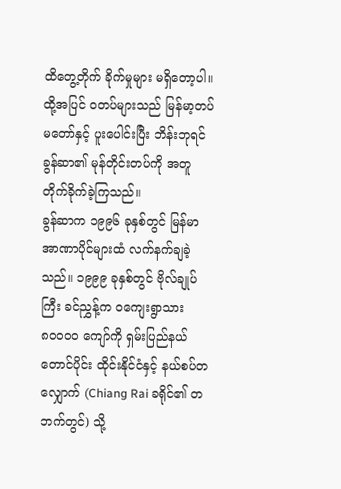ထိတွေ့တိုက် ခိုက်မှုများ မရှိတော့ပါ။ ထို့အပြင် ဝတပ်များသည် မြန်မာ့တပ်မတော်နှင့် ပူးပေါင်းပြီး ဘိန်းဘုရင် ခွန်ဆာ၏ မုန်တိုင်းတပ်ကို အတူ တိုက်ခိုက်ခဲ့ကြသည်။
ခွန်ဆာက ၁၉၉၆ ခုနှစ်တွင် မြန်မာ အာဏာပိုင်များထံ လက်နက်ချခဲ့သည်။ ၁၉၉၉ ခုနှစ်တွင် ဗိုလ်ချုပ်ကြီး ခင်ညွှန့်က ဝကျေးရွာသား ၈၀၀၀၀ ကျော်ကို ရှမ်းပြည်နယ်တောင်ပိုင်း ထိုင်းနိုင်ငံနှင့် နယ်စပ်တလျှောက် (Chiang Rai ခရိုင်၏ တဘက်တွင်) သို့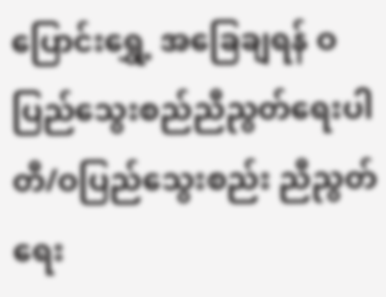ပြောင်းရွှေ့ အခြေချရန် ဝပြည်သွေးစည်ညီညွတ်ရေးပါတီ/ဝပြည်သွေးစည်း ညီညွတ်ရေး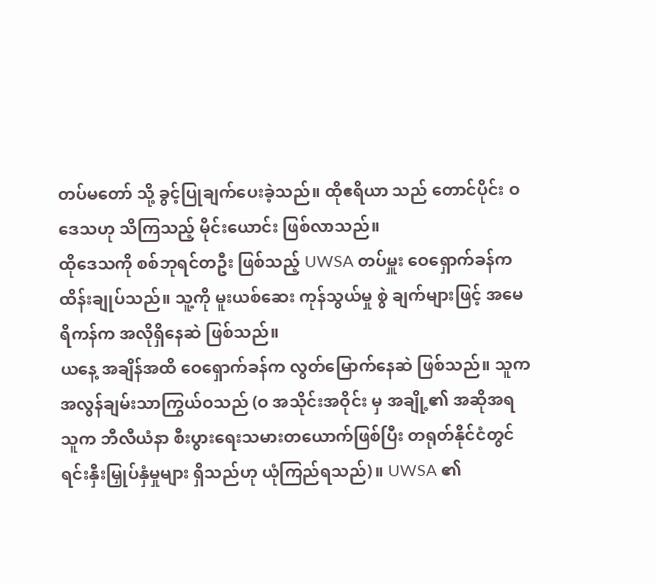တပ်မတော် သို့ ခွင့်ပြုချက်ပေးခဲ့သည်။ ထိုဧရိယာ သည် တောင်ပိုင်း ဝဒေသဟု သိကြသည့် မိုင်းယောင်း ဖြစ်လာသည်။
ထိုဒေသကို စစ်ဘုရင်တဦး ဖြစ်သည့် UWSA တပ်မှူး ဝေရှောက်ခန်က ထိန်းချုပ်သည်။ သူ့ကို မူးယစ်ဆေး ကုန်သွယ်မှု စွဲ ချက်များဖြင့် အမေရိကန်က အလိုရှိနေဆဲ ဖြစ်သည်။
ယနေ့ အချိန်အထိ ဝေရှောက်ခန်က လွတ်မြောက်နေဆဲ ဖြစ်သည်။ သူက အလွန်ချမ်းသာကြွယ်ဝသည် (ဝ အသိုင်းအဝိုင်း မှ အချို့၏ အဆိုအရ သူက ဘီလီယံနာ စီးပွားရေးသမားတယောက်ဖြစ်ပြီး တရုတ်နိုင်ငံတွင် ရင်းနှီးမြှုပ်နှံမှုများ ရှိသည်ဟု ယုံကြည်ရသည်)။ UWSA ၏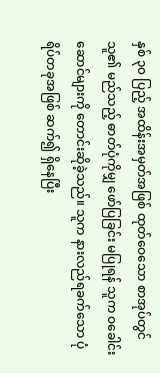နှစ် ၃၀ ပြည့် အထိန်းအမှတ်အဖြစ် ထုတ်ဝေသော စာအုပ်တွင် သူ၏ မည်သည့် ဓာတ်ပုံကိုမျှ ဖော်ပြခြင်း မပြုရန် သူက ဝခေါင်းဆောင်များကို တောင်းဆိုခဲ့သည်။ သူက နားလည်ရခက်သော ပုံရိပ်တခုအဖြစ် ဆက်၍ ရှိနေပြီး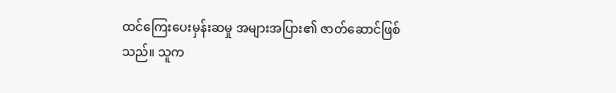ထင်ကြေးပေးမှန်းဆမှု အများအပြား၏ ဇာတ်ဆောင်ဖြစ်သည်။ သူက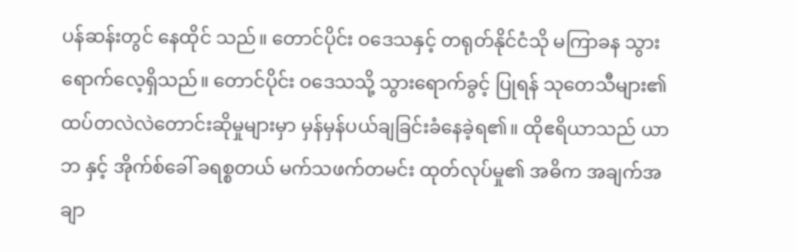ပန်ဆန်းတွင် နေထိုင် သည်။ တောင်ပိုင်း ဝဒေသနှင့် တရုတ်နိုင်ငံသို မကြာခန သွားရောက်လေ့ရှိသည်။ တောင်ပိုင်း ဝဒေသသို့ သွားရောက်ခွင့် ပြုရန် သုတေသီများ၏ ထပ်တလဲလဲတောင်းဆိုမှုများမှာ မှန်မှန်ပယ်ချခြင်းခံနေခဲ့ရ၏။ ထိုဧရိယာသည် ယာဘ နှင့် အိုက်စ်ခေါ် ခရစ္စတယ် မက်သဖက်တမင်း ထုတ်လုပ်မှု၏ အဓိက အချက်အချာ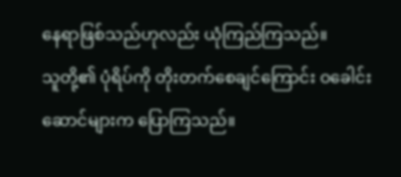နေရာဖြစ်သည်ဟုလည်း ယုံကြည်ကြသည်။
သူတို့၏ ပုံရိပ်ကို တိုးတက်စေချင်ကြောင်း ဝခေါင်းဆောင်များက ပြောကြသည်။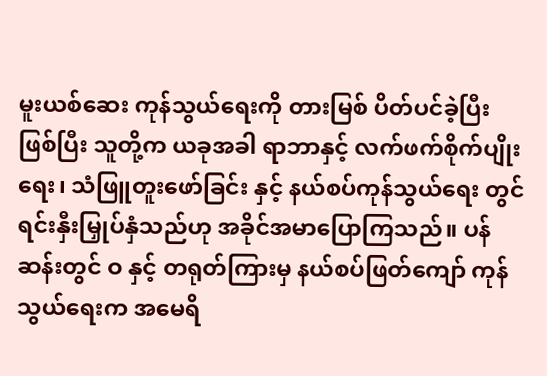မူးယစ်ဆေး ကုန်သွယ်ရေးကို တားမြစ် ပိတ်ပင်ခဲ့ပြီး ဖြစ်ပြီး သူတို့က ယခုအခါ ရာဘာနှင့် လက်ဖက်စိုက်ပျိုးရေး၊ သံဖြူတူးဖော်ခြင်း နှင့် နယ်စပ်ကုန်သွယ်ရေး တွင် ရင်းနှီးမြှုပ်နှံသည်ဟု အခိုင်အမာပြောကြသည်။ ပန်ဆန်းတွင် ဝ နှင့် တရုတ်ကြားမှ နယ်စပ်ဖြတ်ကျော် ကုန်သွယ်ရေးက အမေရိ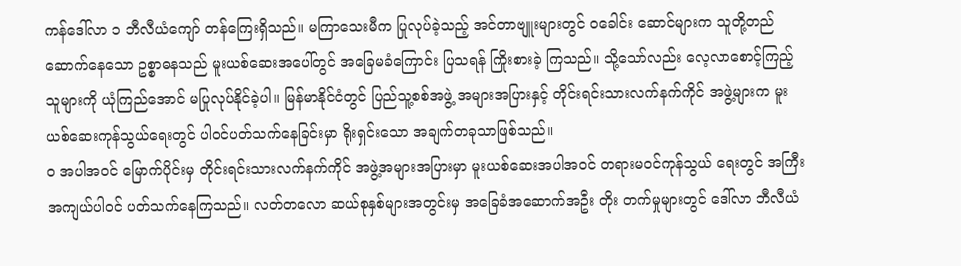ကန်ဒေါ်လာ ၁ ဘီလီယံကျော် တန်ကြေးရှိသည်။ မကြာသေးမီက ပြုလုပ်ခဲ့သည့် အင်တာဗျူးများတွင် ဝခေါင်း ဆောင်များက သူတို့တည်ဆောက်နေသော ဥစ္စာဓနသည် မူးယစ်ဆေးအပေါ်တွင် အခြေမခံကြောင်း ပြသရန် ကြိုးစားခဲ့ ကြသည်။ သို့သော်လည်း လေ့လာစောင့်ကြည့်သူများကို ယုံကြည်အောင် မပြုလုပ်နိုင်ခဲ့ပါ။ မြန်မာနိုင်ငံတွင် ပြည်သူ့စစ်အဖွဲ့ အများအပြားနှင့် တိုင်းရင်းသားလက်နက်ကိုင် အဖွဲ့များက မူးယစ်ဆေးကုန်သွယ်ရေးတွင် ပါဝင်ပတ်သက်နေခြင်းမှာ ရိုးရှင်းသော အချက်တခုသာဖြစ်သည်။
ဝ အပါအဝင် မြောက်ပိုင်းမှ တိုင်းရင်းသားလက်နက်ကိုင် အဖွဲ့အများအပြားမှာ မူးယစ်ဆေးအပါအဝင် တရားမဝင်ကုန်သွယ် ရေးတွင် အကြီးအကျယ်ပါဝင် ပတ်သက်နေကြသည်။ လတ်တလော ဆယ်စုနှစ်များအတွင်းမှ အခြေခံအဆောက်အဦး တိုး တက်မှုများတွင် ဒေါ်လာ ဘီလီယံ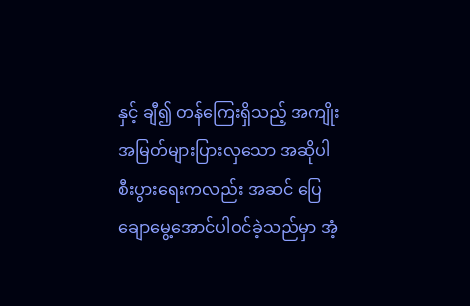နှင့် ချီ၍ တန်ကြေးရှိသည့် အကျိုးအမြတ်များပြားလှသော အဆိုပါ စီးပွားရေးကလည်း အဆင် ပြေချောမွေ့အောင်ပါဝင်ခဲ့သည်မှာ အံ့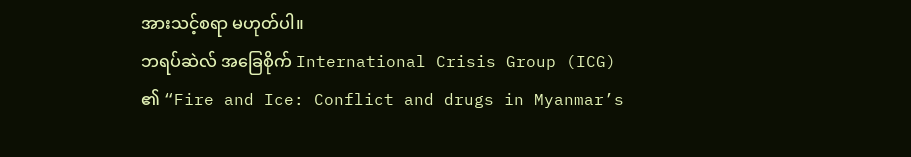အားသင့်စရာ မဟုတ်ပါ။
ဘရပ်ဆဲလ် အခြေစိုက် International Crisis Group (ICG) ၏ “Fire and Ice: Conflict and drugs in Myanmar’s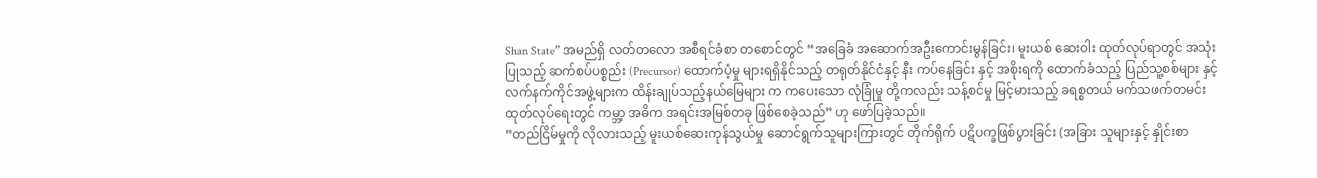Shan State” အမည်ရှိ လတ်တလော အစီရင်ခံစာ တစောင်တွင် “အခြေခံ အဆောက်အဦးကောင်းမွန်ခြင်း၊ မူးယစ် ဆေးဝါး ထုတ်လုပ်ရာတွင် အသုံးပြုသည့် ဆက်စပ်ပစ္စည်း (Precursor) ထောက်ပံ့မှု များရရှိနိုင်သည့် တရုတ်နိုင်ငံနှင့် နီး ကပ်နေခြင်း နှင့် အစိုးရကို ထောက်ခံသည့် ပြည်သူ့စစ်များ နှင့် လက်နက်ကိုင်အဖွဲ့များက ထိန်းချုပ်သည့်နယ်မြေများ က ကပေးသော လုံခြုံမှု တို့ကလည်း သန့်စင်မှု မြင့်မားသည့် ခရစ္စတယ် မက်သဖက်တမင်း ထုတ်လုပ်ရေးတွင် ကမ္ဘာ့ အဓိက အရင်းအမြစ်တခု ဖြစ်စေခဲ့သည်” ဟု ဖော်ပြခဲ့သည်။
“တည်ငြိမ်မှုကို လိုလားသည့် မူးယစ်ဆေးကုန်သွယ်မှု ဆောင်ရွက်သူများကြားတွင် တိုက်ရိုက် ပဋိပက္ခဖြစ်ပွားခြင်း (အခြား သူများနှင့် နှိုင်းစာ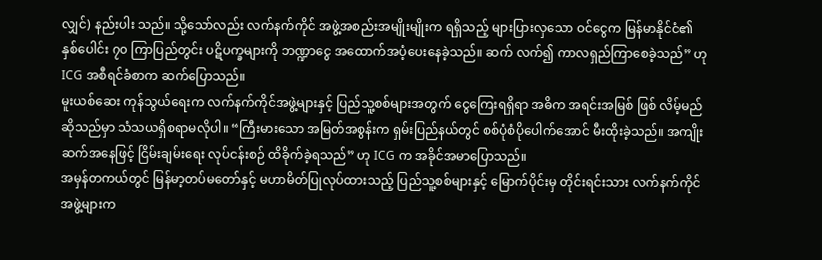လျှင်) နည်းပါး သည်။ သို့သော်လည်း လက်နက်ကိုင် အဖွဲ့အစည်းအမျိုးမျိုးက ရရှိသည့် များပြားလှသော ဝင်ငွေက မြန်မာနိုင်ငံ၏ နှစ်ပေါင်း ၇၀ ကြာပြည်တွင်း ပဋိပက္ခများကို ဘဏ္ဍာငွေ အထောက်အပံ့ပေးနေခဲ့သည်။ ဆက် လက်၍ ကာလရှည်ကြာစေခဲ့သည်” ဟု ICG အစီရင်ခံစာက ဆက်ပြောသည်။
မူးယစ်ဆေး ကုန်သွယ်ရေးက လက်နက်ကိုင်အဖွဲ့များနှင့် ပြည်သူ့စစ်များအတွက် ငွေကြေးရရှိရာ အဓိက အရင်းအမြစ် ဖြစ် လိမ့်မည်ဆိုသည်မှာ သံသယရှိစရာမလိုပါ။ “ကြီးမားသော အမြတ်အစွန်းက ရှမ်းပြည်နယ်တွင် စစ်ပုံစံပိုပေါက်အောင် မီးထိုးခဲ့သည်။ အကျိုးဆက်အနေဖြင့် ငြိမ်းချမ်းရေး လုပ်ငန်းစဉ် ထိခိုက်ခဲ့ရသည်” ဟု ICG က အခိုင်အမာပြောသည်။
အမှန်တကယ်တွင် မြန်မာ့တပ်မတော်နှင့် မဟာမိတ်ပြုလုပ်ထားသည့် ပြည်သူ့စစ်များနှင့် မြောက်ပိုင်းမှ တိုင်းရင်းသား လက်နက်ကိုင် အဖွဲ့များက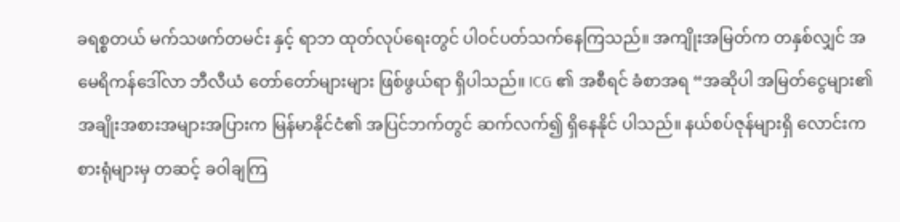ခရစ္စတယ် မက်သဖက်တမင်း နှင့် ရာဘ ထုတ်လုပ်ရေးတွင် ပါဝင်ပတ်သက်နေကြသည်။ အကျိုးအမြတ်က တနှစ်လျှင် အမေရိကန်ဒေါ်လာ ဘီလီယံ တော်တော်များများ ဖြစ်ဖွယ်ရာ ရှိပါသည်။ ICG ၏ အစီရင် ခံစာအရ “အဆိုပါ အမြတ်ငွေများ၏ အချိုးအစားအများအပြားက မြန်မာနိုင်ငံ၏ အပြင်ဘက်တွင် ဆက်လက်၍ ရှိနေနိုင် ပါသည်။ နယ်စပ်ဇုန်များရှိ လောင်းကစားရုံများမှ တဆင့် ခဝါချကြ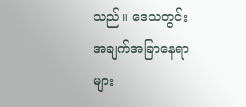သည်။ ဒေသတွင်း အချက်အခြာနေရာများ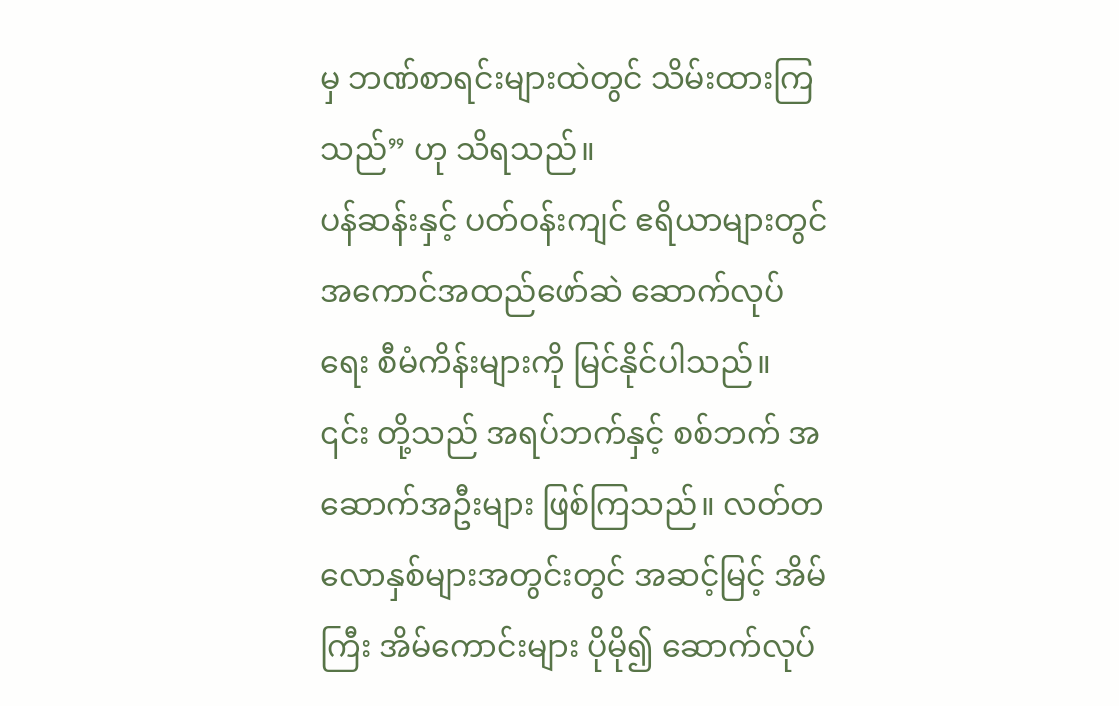မှ ဘဏ်စာရင်းများထဲတွင် သိမ်းထားကြသည်” ဟု သိရသည်။
ပန်ဆန်းနှင့် ပတ်ဝန်းကျင် ဧရိယာများတွင် အကောင်အထည်ဖော်ဆဲ ဆောက်လုပ်ရေး စီမံကိန်းများကို မြင်နိုင်ပါသည်။ ၎င်း တို့သည် အရပ်ဘက်နှင့် စစ်ဘက် အဆောက်အဦးများ ဖြစ်ကြသည်။ လတ်တလောနှစ်များအတွင်းတွင် အဆင့်မြင့် အိမ် ကြီး အိမ်ကောင်းများ ပိုမို၍ ဆောက်လုပ်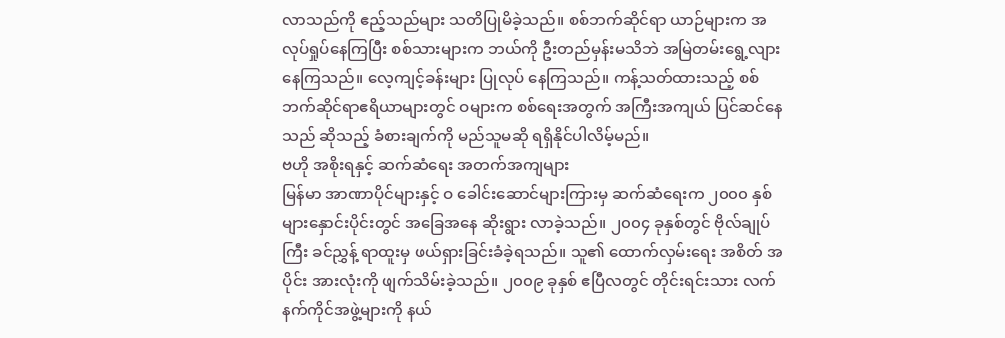လာသည်ကို ဧည့်သည်များ သတိပြုမိခဲ့သည်။ စစ်ဘက်ဆိုင်ရာ ယာဉ်များက အလုပ်ရှုပ်နေကြပြီး စစ်သားများက ဘယ်ကို ဦးတည်မှန်းမသိဘဲ အမြဲတမ်းရွေ့လျားနေကြသည်။ လေ့ကျင့်ခန်းများ ပြုလုပ် နေကြသည်။ ကန့်သတ်ထားသည့် စစ်ဘက်ဆိုင်ရာဧရိယာများတွင် ဝများက စစ်ရေးအတွက် အကြီးအကျယ် ပြင်ဆင်နေသည် ဆိုသည့် ခံစားချက်ကို မည်သူမဆို ရရှိနိုင်ပါလိမ့်မည်။
ဗဟို အစိုးရနှင့် ဆက်ဆံရေး အတက်အကျများ
မြန်မာ အာဏာပိုင်များနှင့် ဝ ခေါင်းဆောင်များကြားမှ ဆက်ဆံရေးက ၂၀၀၀ နှစ်များနှောင်းပိုင်းတွင် အခြေအနေ ဆိုးရွား လာခဲ့သည်။ ၂၀၀၄ ခုနှစ်တွင် ဗိုလ်ချုပ်ကြီး ခင်ညွှန့် ရာထူးမှ ဖယ်ရှားခြင်းခံခဲ့ရသည်။ သူ၏ ထောက်လှမ်းရေး အစိတ် အပိုင်း အားလုံးကို ဖျက်သိမ်းခဲ့သည်။ ၂၀၀၉ ခုနှစ် ဧပြီလတွင် တိုင်းရင်းသား လက်နက်ကိုင်အဖွဲ့များကို နယ်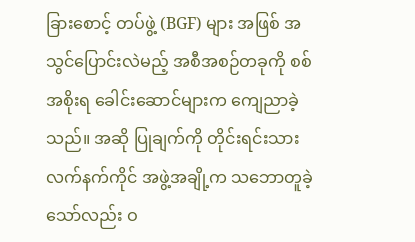ခြားစောင့် တပ်ဖွဲ့ (BGF) များ အဖြစ် အသွင်ပြောင်းလဲမည့် အစီအစဉ်တခုကို စစ်အစိုးရ ခေါင်းဆောင်များက ကျေညာခဲ့သည်။ အဆို ပြုချက်ကို တိုင်းရင်းသား လက်နက်ကိုင် အဖွဲ့အချို့က သဘောတူခဲ့သော်လည်း ဝ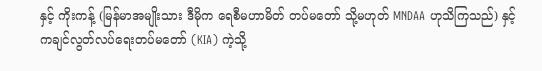နှင့် ကိုးကန့် (မြန်မာအမျိုးသား ဒီမိုက ရေစီမဟာမိတ် တပ်မတော် သို့မဟုတ် MNDAA ဟုသိကြသည်) နှင့် ကချင်လွတ်လပ်ရေးတပ်မတော် (KIA) ကဲ့သို့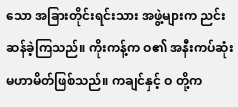သော အခြားတိုင်းရင်းသား အဖွဲ့များက ညင်းဆန်ခဲ့ကြသည်။ ကိုးကန့်က ဝ၏ အနီးကပ်ဆုံး မဟာမိတ်ဖြစ်သည်။ ကချင်နှင့် ဝ တို့က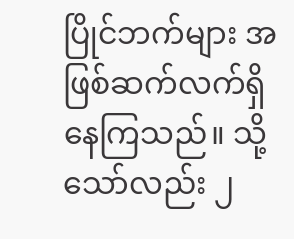ပြိုင်ဘက်များ အဖြစ်ဆက်လက်ရှိနေကြသည်။ သို့သော်လည်း ၂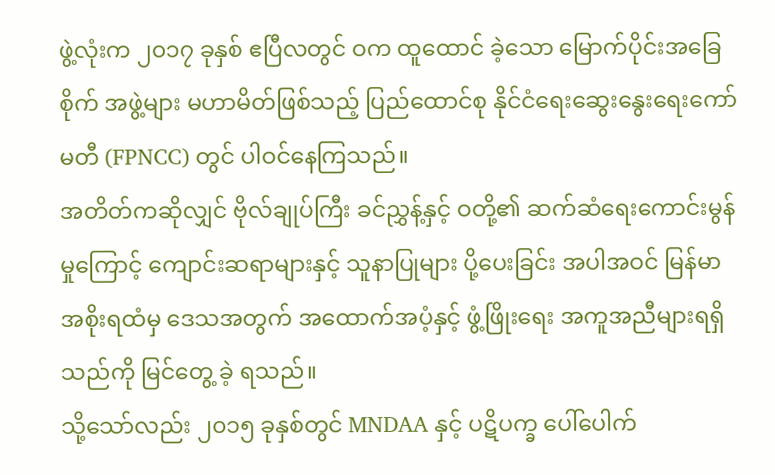ဖွဲ့လုံးက ၂၀၁၇ ခုနှစ် ဧပြီလတွင် ဝက ထူထောင် ခဲ့သော မြောက်ပိုင်းအခြေစိုက် အဖွဲ့များ မဟာမိတ်ဖြစ်သည့် ပြည်ထောင်စု နိုင်ငံရေးဆွေးနွေးရေးကော်မတီ (FPNCC) တွင် ပါဝင်နေကြသည်။
အတိတ်ကဆိုလျှင် ဗိုလ်ချုပ်ကြီး ခင်ညွှန့်နှင့် ဝတို့၏ ဆက်ဆံရေးကောင်းမွန်မှုကြောင့် ကျောင်းဆရာများနှင့် သူနာပြုများ ပို့ပေးခြင်း အပါအဝင် မြန်မာအစိုးရထံမှ ဒေသအတွက် အထောက်အပံ့နှင့် ဖွံ့ဖြိုးရေး အကူအညီများရရှိသည်ကို မြင်တွေ့ ခဲ့ ရသည်။
သို့သော်လည်း ၂၀၁၅ ခုနှစ်တွင် MNDAA နှင့် ပဋိပက္ခ ပေါ်ပေါက်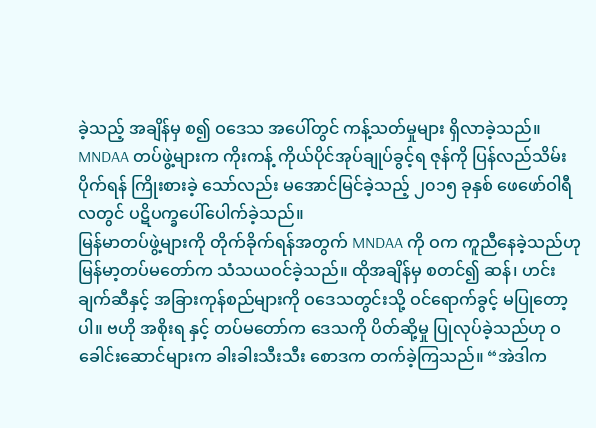ခဲ့သည့် အချိန်မှ စ၍ ဝဒေသ အပေါ်တွင် ကန့်သတ်မှုများ ရှိလာခဲ့သည်။ MNDAA တပ်ဖွဲ့များက ကိုးကန့် ကိုယ်ပိုင်အုပ်ချုပ်ခွင့်ရ ဇုန်ကို ပြန်လည်သိမ်းပိုက်ရန် ကြိုးစားခဲ့ သော်လည်း မအောင်မြင်ခဲ့သည့် ၂၀၁၅ ခုနှစ် ဖေဖော်ဝါရီလတွင် ပဋိပက္ခပေါ်ပေါက်ခဲ့သည်။
မြန်မာတပ်ဖွဲ့များကို တိုက်ခိုက်ရန်အတွက် MNDAA ကို ဝက ကူညီနေခဲ့သည်ဟု မြန်မာ့တပ်မတော်က သံသယဝင်ခဲ့သည်။ ထိုအချိန်မှ စတင်၍ ဆန်၊ ဟင်းချက်ဆီနှင့် အခြားကုန်စည်များကို ဝဒေသတွင်းသို့ ဝင်ရောက်ခွင့် မပြုတော့ပါ။ ဗဟို အစိုးရ နှင့် တပ်မတော်က ဒေသကို ပိတ်ဆို့မှု ပြုလုပ်ခဲ့သည်ဟု ဝခေါင်းဆောင်များက ခါးခါးသီးသီး စောဒက တက်ခဲ့ကြသည်။ “အဲဒါက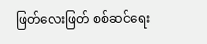ဖြတ်လေးဖြတ် စစ်ဆင်ရေး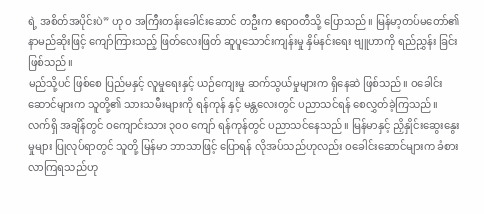ရဲ့ အစိတ်အပိုင်းပဲ” ဟု ဝ အကြီးတန်းခေါင်းဆောင် တဦးက ဧရာဝတီသို့ ပြောသည်။ မြန်မာ့တပ်မတော်၏ နာမည်ဆိုးဖြင့် ကျော်ကြားသည့် ဖြတ်လေးဖြတ် ဆူပူသောင်းကျန်းမှု နှိမ်နင်းရေး ဗျူဟာကို ရည်ညွှန်း ခြင်း ဖြစ်သည်။
မည်သို့ပင် ဖြစ်စေ ပြည်မနှင့် လူမှုရေးနှင့် ယဉ်ကျေးမှု ဆက်သွယ်မှုများက ရှိနေဆဲ ဖြစ်သည်။ ဝခေါင်းဆောင်များက သူတို့၏ သားသမီးများကို ရန်ကုန် နှင့် မန္တလေးတွင် ပညာသင်ရန် စေလွှတ်ခဲ့ကြသည်။ လက်ရှိ အချိန်တွင် ဝကျောင်းသား ၃၀၀ ကျော် ရန်ကုန်တွင် ပညာသင်နေသည်။ မြန်မာနှင့် ညှိနှိုင်းဆွေးနွေးမှုများ ပြုလုပ်ရာတွင် သူတို့ မြန်မာ ဘာသာဖြင့် ပြောရန် လိုအပ်သည်ဟုလည်း ဝခေါင်းဆောင်များက ခံစားလာကြရသည်ဟု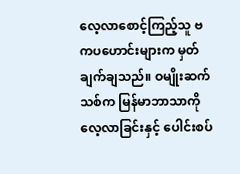လေ့လာစောင့်ကြည့်သူ ဗကပဟောင်းများက မှတ်ချက်ချသည်။ ဝမျိုးဆက်သစ်က မြန်မာဘာသာကို လေ့လာခြင်းနှင့် ပေါင်းစပ်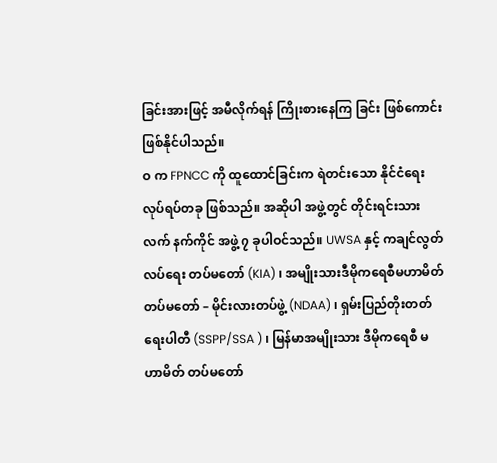ခြင်းအားဖြင့် အမီလိုက်ရန် ကြိုးစားနေကြ ခြင်း ဖြစ်ကောင်း ဖြစ်နိုင်ပါသည်။
ဝ က FPNCC ကို ထူထောင်ခြင်းက ရဲတင်းသော နိုင်ငံရေး လုပ်ရပ်တခု ဖြစ်သည်။ အဆိုပါ အဖွဲ့တွင် တိုင်းရင်းသား လက် နက်ကိုင် အဖွဲ့ ၇ ခုပါဝင်သည်။ UWSA နှင့် ကချင်လွတ်လပ်ရေး တပ်မတော် (KIA) ၊ အမျိုးသားဒီမိုကရေစီမဟာမိတ် တပ်မတော် – မိုင်းလားတပ်ဖွဲ့ (NDAA) ၊ ရှမ်းပြည်တိုးတတ်ရေးပါတီ (SSPP/SSA ) ၊ မြန်မာအမျိုးသား ဒီမိုကရေစီ မဟာမိတ် တပ်မတော်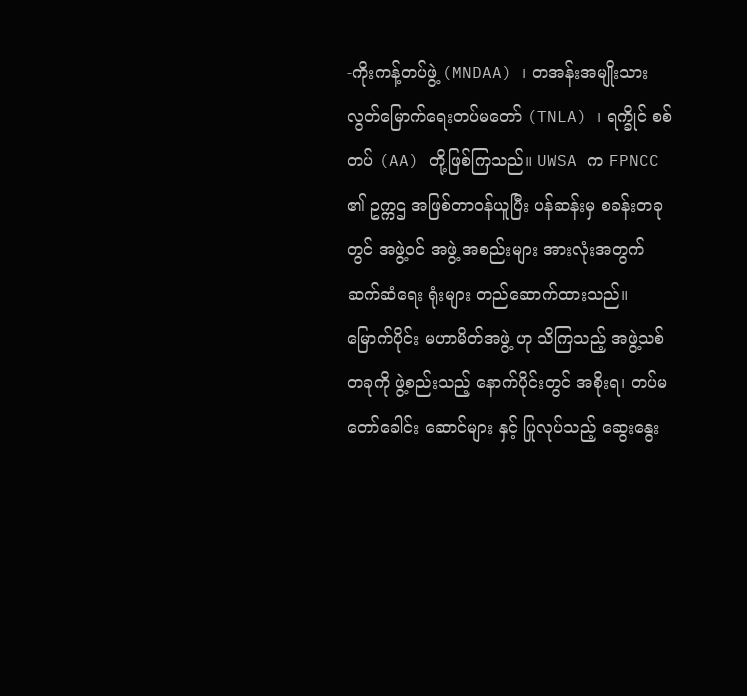-ကိုးကန့်တပ်ဖွဲ့ (MNDAA) ၊ တအန်းအမျိုးသား လွတ်မြောက်ရေးတပ်မတော် (TNLA) ၊ ရက္ခိုင် စစ်တပ် (AA) တို့ဖြစ်ကြသည်။ UWSA က FPNCC ၏ ဥက္ကဌ အဖြစ်တာဝန်ယူပြီး ပန်ဆန်းမှ စခန်းတခုတွင် အဖွဲ့ဝင် အဖွဲ့ အစည်းများ အားလုံးအတွက် ဆက်ဆံရေး ရုံးများ တည်ဆောက်ထားသည်။
မြောက်ပိုင်း မဟာမိတ်အဖွဲ့ ဟု သိကြသည့် အဖွဲ့သစ်တခုကို ဖွဲ့စည်းသည့် နောက်ပိုင်းတွင် အစိုးရ၊ တပ်မတော်ခေါင်း ဆောင်များ နှင့် ပြုလုပ်သည့် ဆွေးနွေး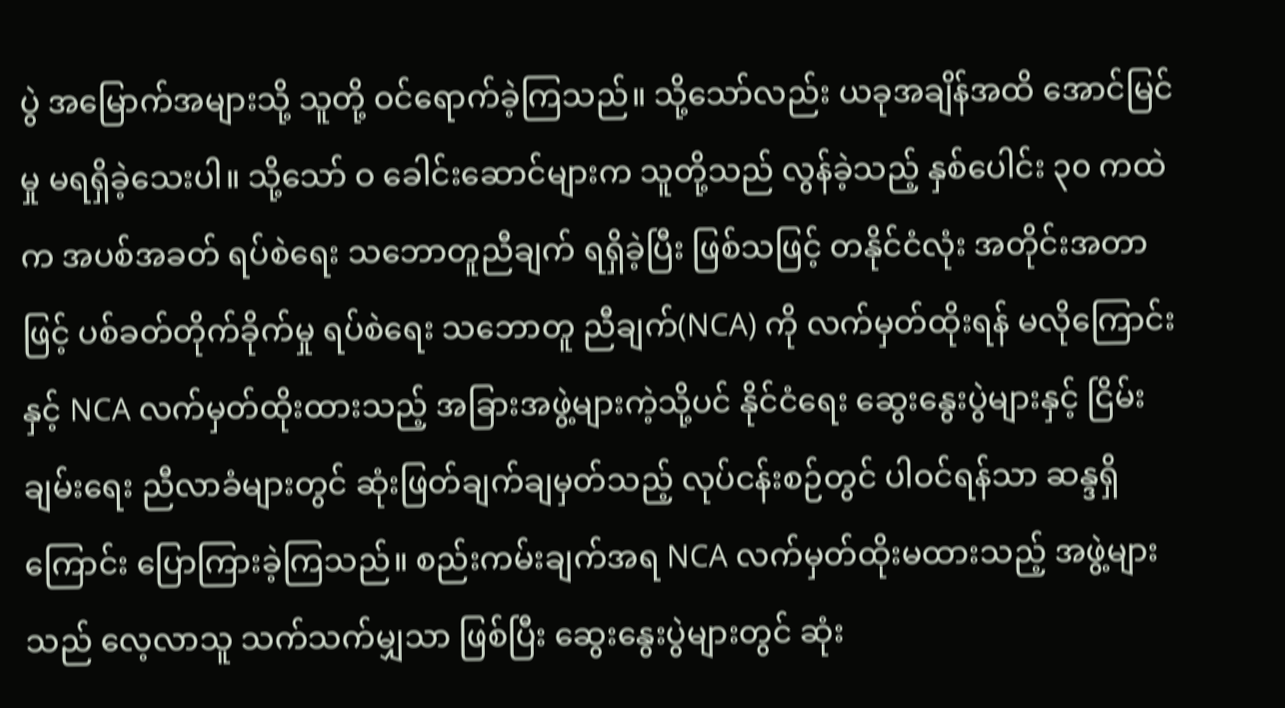ပွဲ အမြောက်အများသို့ သူတို့ ဝင်ရောက်ခဲ့ကြသည်။ သို့သော်လည်း ယခုအချိန်အထိ အောင်မြင်မှု မရရှိခဲ့သေးပါ။ သို့သော် ဝ ခေါင်းဆောင်များက သူတို့သည် လွန်ခဲ့သည့် နှစ်ပေါင်း ၃၀ ကထဲက အပစ်အခတ် ရပ်စဲရေး သဘောတူညီချက် ရရှိခဲ့ပြီး ဖြစ်သဖြင့် တနိုင်ငံလုံး အတိုင်းအတာဖြင့် ပစ်ခတ်တိုက်ခိုက်မှု ရပ်စဲရေး သဘောတူ ညီချက်(NCA) ကို လက်မှတ်ထိုးရန် မလိုကြောင်းနှင့် NCA လက်မှတ်ထိုးထားသည့် အခြားအဖွဲ့များကဲ့သို့ပင် နိုင်ငံရေး ဆွေးနွေးပွဲများနှင့် ငြိမ်းချမ်းရေး ညီလာခံများတွင် ဆုံးဖြတ်ချက်ချမှတ်သည့် လုပ်ငန်းစဉ်တွင် ပါဝင်ရန်သာ ဆန္ဒရှိကြောင်း ပြောကြားခဲ့ကြသည်။ စည်းကမ်းချက်အရ NCA လက်မှတ်ထိုးမထားသည့် အဖွဲ့များသည် လေ့လာသူ သက်သက်မျှသာ ဖြစ်ပြီး ဆွေးနွေးပွဲများတွင် ဆုံး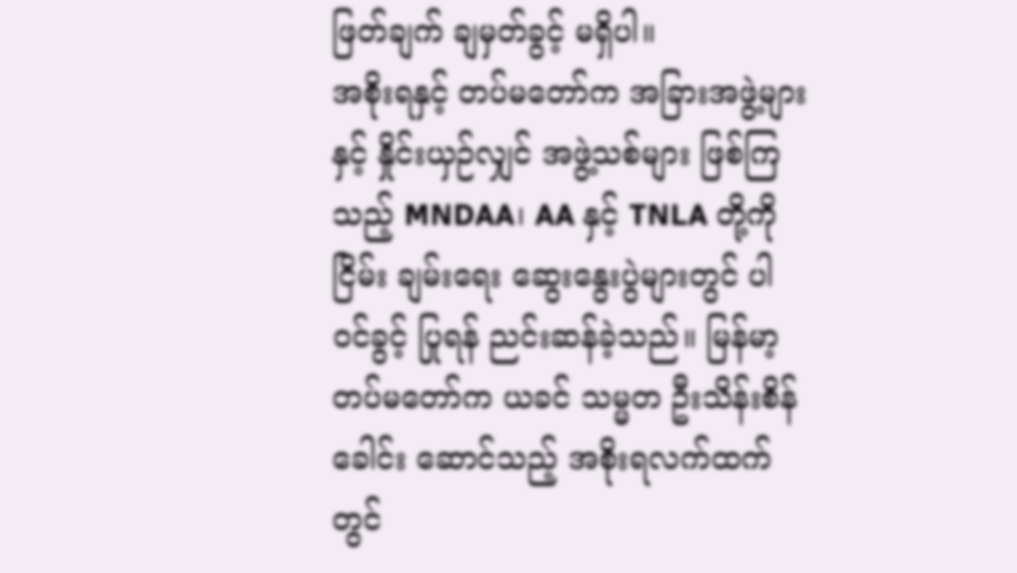ဖြတ်ချက် ချမှတ်ခွင့် မရှိပါ။
အစိုးရနှင့် တပ်မတော်က အခြားအဖွဲ့များနှင့် နှိုင်းယှဉ်လျှင် အဖွဲ့သစ်များ ဖြစ်ကြသည့် MNDAA၊ AA နှင့် TNLA တို့ကို ငြိမ်း ချမ်းရေး ဆွေးနွေးပွဲများတွင် ပါဝင်ခွင့် ပြုရန် ညင်းဆန်ခဲ့သည်။ မြန်မာ့တပ်မတော်က ယခင် သမ္မတ ဦးသိန်းစိန်ခေါင်း ဆောင်သည့် အစိုးရလက်ထက်တွင်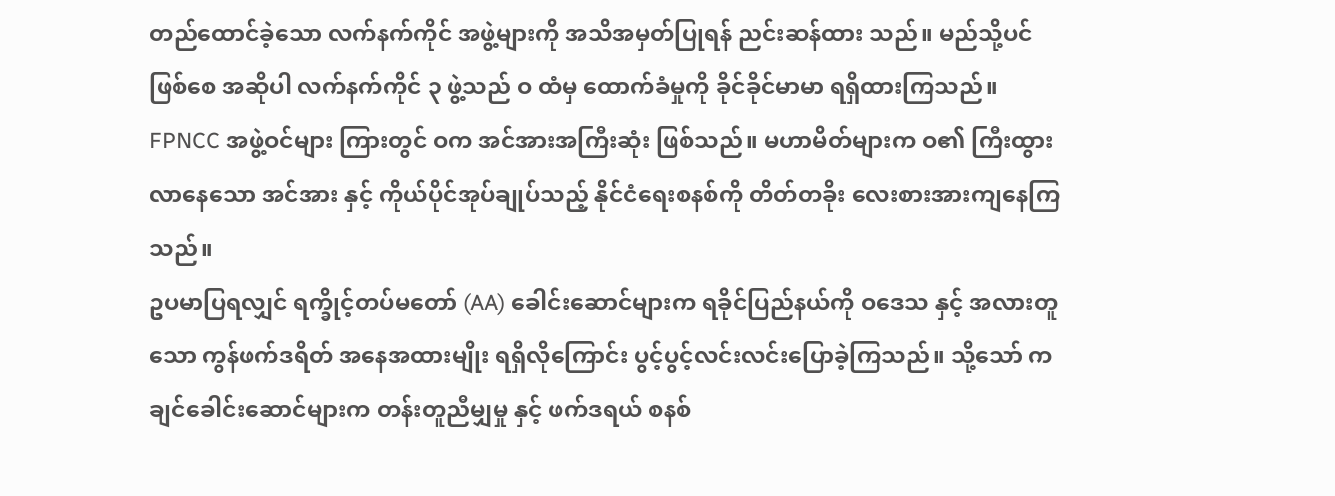တည်ထောင်ခဲ့သော လက်နက်ကိုင် အဖွဲ့များကို အသိအမှတ်ပြုရန် ညင်းဆန်ထား သည်။ မည်သို့ပင်ဖြစ်စေ အဆိုပါ လက်နက်ကိုင် ၃ ဖွဲ့သည် ဝ ထံမှ ထောက်ခံမှုကို ခိုင်ခိုင်မာမာ ရရှိထားကြသည်။
FPNCC အဖွဲ့ဝင်များ ကြားတွင် ဝက အင်အားအကြီးဆုံး ဖြစ်သည်။ မဟာမိတ်များက ဝ၏ ကြီးထွားလာနေသော အင်အား နှင့် ကိုယ်ပိုင်အုပ်ချုပ်သည့် နိုင်ငံရေးစနစ်ကို တိတ်တခိုး လေးစားအားကျနေကြသည်။
ဥပမာပြရလျှင် ရက္ခိုင့်တပ်မတော် (AA) ခေါင်းဆောင်များက ရခိုင်ပြည်နယ်ကို ဝဒေသ နှင့် အလားတူသော ကွန်ဖက်ဒရိတ် အနေအထားမျိုး ရရှိလိုကြောင်း ပွင့်ပွင့်လင်းလင်းပြောခဲ့ကြသည်။ သို့သော် ကချင်ခေါင်းဆောင်များက တန်းတူညီမျှမှု နှင့် ဖက်ဒရယ် စနစ်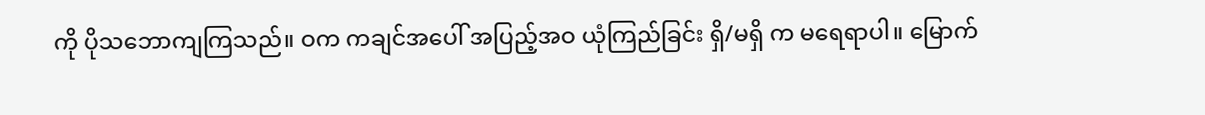ကို ပိုသဘောကျကြသည်။ ဝက ကချင်အပေါ် အပြည့်အဝ ယုံကြည်ခြင်း ရှိ/မရှိ က မရေရာပါ။ မြောက်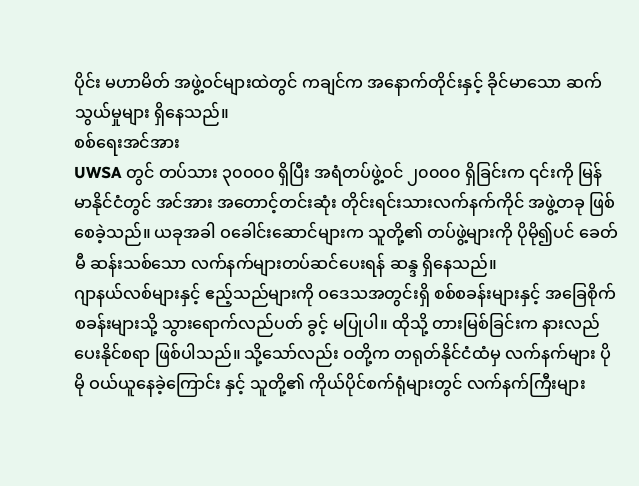ပိုင်း မဟာမိတ် အဖွဲ့ဝင်များထဲတွင် ကချင်က အနောက်တိုင်းနှင့် ခိုင်မာသော ဆက်သွယ်မှုများ ရှိနေသည်။
စစ်ရေးအင်အား
UWSA တွင် တပ်သား ၃၀၀၀၀ ရှိပြီး အရံတပ်ဖွဲ့ဝင် ၂၀၀၀၀ ရှိခြင်းက ၎င်းကို မြန်မာနိုင်ငံတွင် အင်အား အတောင့်တင်းဆုံး တိုင်းရင်းသားလက်နက်ကိုင် အဖွဲ့တခု ဖြစ်စေခဲ့သည်။ ယခုအခါ ဝခေါင်းဆောင်များက သူတို့၏ တပ်ဖွဲ့များကို ပိုမို၍ပင် ခေတ်မီ ဆန်းသစ်သော လက်နက်များတပ်ဆင်ပေးရန် ဆန္ဒ ရှိနေသည်။
ဂျာနယ်လစ်များနှင့် ဧည့်သည်များကို ဝဒေသအတွင်းရှိ စစ်စခန်းများနှင့် အခြေစိုက်စခန်းများသို့ သွားရောက်လည်ပတ် ခွင့် မပြုပါ။ ထိုသို့ တားမြစ်ခြင်းက နားလည်ပေးနိုင်စရာ ဖြစ်ပါသည်။ သို့သော်လည်း ဝတို့က တရုတ်နိုင်ငံထံမှ လက်နက်များ ပို မို ဝယ်ယူနေခဲ့ကြောင်း နှင့် သူတို့၏ ကိုယ်ပိုင်စက်ရုံများတွင် လက်နက်ကြီးများ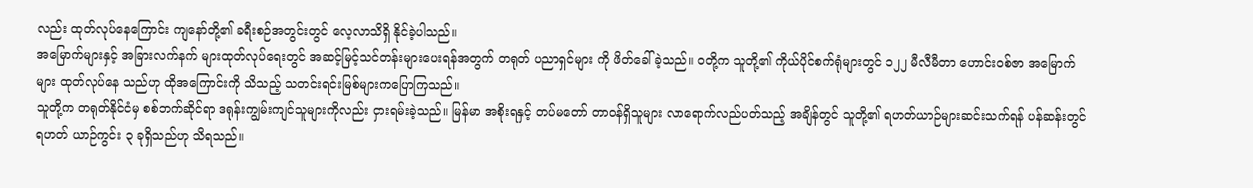လည်း ထုတ်လုပ်နေကြောင်း ကျနော်တို့၏ ခရီးစဉ်အတွင်းတွင် လေ့လာသိရှိ နိုင်ခဲ့ပါသည်။
အမြောက်များနှင့် အခြားလက်နက် များထုတ်လုပ်ရေးတွင် အဆင့်မြင့်သင်တန်းများပေးရန်အတွက် တရုတ် ပညာရှင်များ ကို ဖိတ်ခေါ်ခဲ့သည်။ ဝတို့က သူတို့၏ ကိုယ်ပိုင်စက်ရုံများတွင် ၁၂၂ မီလီမီတာ ဟောင်းဝစ်ဇာ အမြောက်များ ထုတ်လုပ်နေ သည်ဟု ထိုအကြောင်းကို သိသည့် သတင်းရင်းမြစ်များကပြောကြသည်။
သူတို့က တရုတ်နိုင်ငံမှ စစ်ဘက်ဆိုင်ရာ ဒရုန်းကျွမ်းကျင်သူများကိုလည်း ငှားရမ်းခဲ့သည်။ မြန်မာ အစိုးရနှင့် တပ်မတော် တာဝန်ရှိသူများ လာရောက်လည်ပတ်သည့် အချိန်တွင် သူတို့၏ ရဟတ်ယာဉ်များဆင်းသက်ရန် ပန်ဆန်းတွင် ရဟတ် ယာဉ်ကွင်း ၃ ခုရှိသည်ဟု သိရသည်။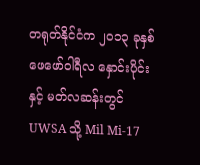တရုတ်နိုင်ငံက ၂၀၁၃ ခုနှစ် ဖေဖော်ဝါရီလ နှောင်းပိုင်းနှင့် မတ်လဆန်းတွင် UWSA သို့ Mil Mi-17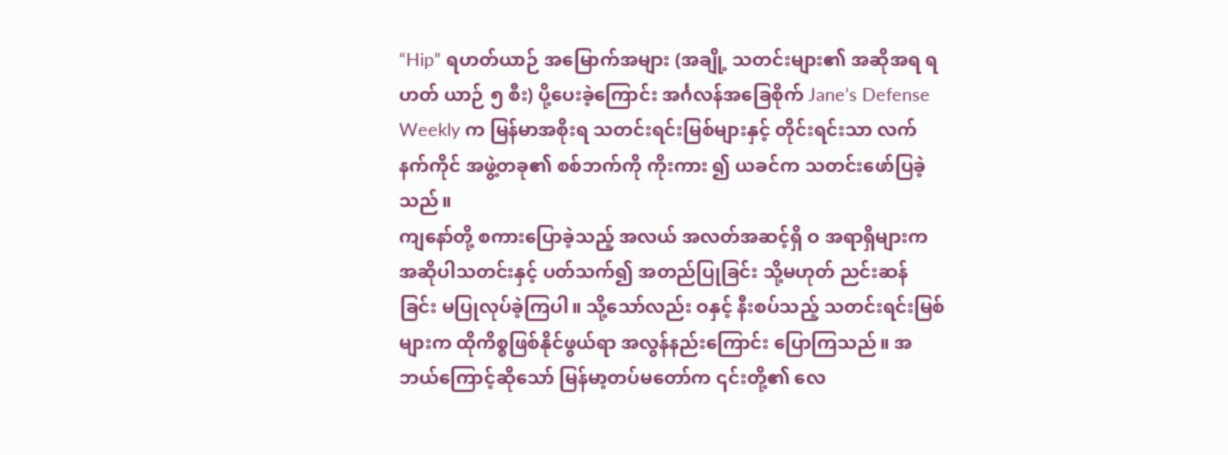“Hip” ရဟတ်ယာဉ် အမြောက်အများ (အချို့ သတင်းများ၏ အဆိုအရ ရဟတ် ယာဉ် ၅ စီး) ပို့ပေးခဲ့ကြောင်း အင်္ဂလန်အခြေစိုက် Jane’s Defense Weekly က မြန်မာအစိုးရ သတင်းရင်းမြစ်များနှင့် တိုင်းရင်းသာ လက်နက်ကိုင် အဖွဲ့တခု၏ စစ်ဘက်ကို ကိုးကား ၍ ယခင်က သတင်းဖော်ပြခဲ့သည်။
ကျနော်တို့ စကားပြောခဲ့သည့် အလယ် အလတ်အဆင့်ရှိ ဝ အရာရှိများက အဆိုပါသတင်းနှင့် ပတ်သက်၍ အတည်ပြုခြင်း သို့မဟုတ် ညင်းဆန်ခြင်း မပြုလုပ်ခဲ့ကြပါ။ သို့သော်လည်း ဝနှင့် နီးစပ်သည့် သတင်းရင်းမြစ်များက ထိုကိစ္စဖြစ်နိုင်ဖွယ်ရာ အလွန်နည်းကြောင်း ပြောကြသည်။ အဘယ်ကြောင့်ဆိုသော် မြန်မာ့တပ်မတော်က ၎င်းတို့၏ လေ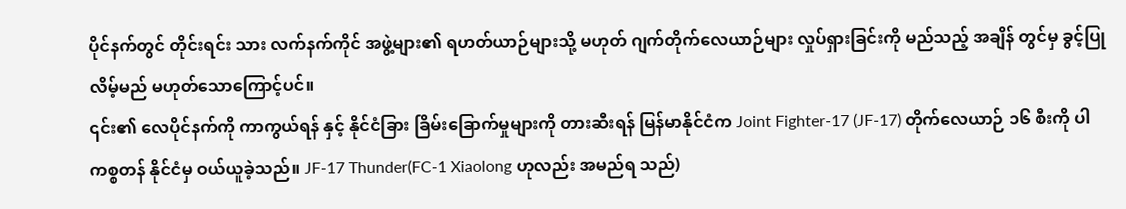ပိုင်နက်တွင် တိုင်းရင်း သား လက်နက်ကိုင် အဖွဲ့များ၏ ရဟတ်ယာဉ်များသို့ မဟုတ် ဂျက်တိုက်လေယာဉ်များ လှုပ်ရှားခြင်းကို မည်သည့် အချိန် တွင်မှ ခွင့်ပြုလိမ့်မည် မဟုတ်သောကြောင့်ပင်။
၎င်း၏ လေပိုင်နက်ကို ကာကွယ်ရန် နှင့် နိုင်ငံခြား ခြိမ်းခြောက်မှုများကို တားဆီးရန် မြန်မာနိုင်ငံက Joint Fighter-17 (JF-17) တိုက်လေယာဉ် ၁၆ စီးကို ပါကစ္စတန် နိုင်ငံမှ ဝယ်ယူခဲ့သည်။ JF-17 Thunder(FC-1 Xiaolong ဟုလည်း အမည်ရ သည်)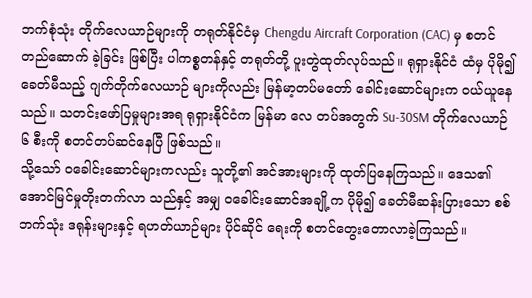ဘက်စုံသုံး တိုက်လေယာဉ်များကို တရုတ်နိုင်ငံမှ Chengdu Aircraft Corporation (CAC) မှ စတင်တည်ဆောက် ခဲ့ခြင်း ဖြစ်ပြီး ပါကစ္စတန်နှင့် တရုတ်တို့ ပူးတွဲထုတ်လုပ်သည်။ ရုရှားနိုင်ငံ ထံမှ ပိုမို၍ ခေတ်မီသည့် ဂျက်တိုက်လေယာဉ် များကိုလည်း မြန်မာ့တပ်မတော် ခေါင်းဆောင်များက ဝယ်ယူနေသည်။ သတင်းဖော်ပြမှုများအရ ရုရှားနိုင်ငံက မြန်မာ လေ တပ်အတွက် Su-30SM တိုက်လေယာဉ် ၆ စီးကို စတင်တပ်ဆင်နေပြီ ဖြစ်သည်။
သို့သော် ဝခေါင်းဆောင်များကလည်း သူတို့၏ အင်အားများကို ထုတ်ပြနေကြသည်။ ဒေသ၏ အောင်မြင်မှုတိုးတက်လာ သည်နှင့် အမျှ ဝခေါင်းဆောင်အချို့က ပိုမို၍ ခေတ်မီဆန်းပြားသော စစ်ဘက်သုံး ဒရုန်းများနှင့် ရဟတ်ယာဉ်များ ပိုင်ဆိုင် ရေးကို စတင်တွေးတောလာခဲ့ကြသည်။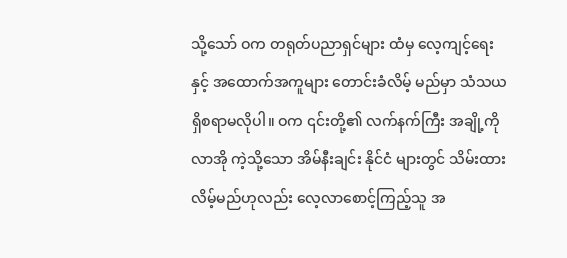သို့သော် ဝက တရုတ်ပညာရှင်များ ထံမှ လေ့ကျင့်ရေးနှင့် အထောက်အကူများ တောင်းခံလိမ့် မည်မှာ သံသယရှိစရာမလိုပါ။ ဝက ၎င်းတို့၏ လက်နက်ကြီး အချို့ကို လာအို ကဲ့သို့သော အိမ်နီးချင်း နိုင်ငံ များတွင် သိမ်းထားလိမ့်မည်ဟုလည်း လေ့လာစောင့်ကြည့်သူ အ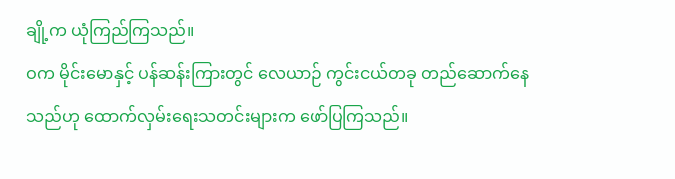ချို့က ယုံကြည်ကြသည်။
ဝက မိုင်းမောနှင့် ပန်ဆန်းကြားတွင် လေယာဉ် ကွင်းငယ်တခု တည်ဆောက်နေသည်ဟု ထောက်လှမ်းရေးသတင်းများက ဖော်ပြကြသည်။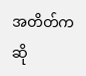အတိတ်ကဆို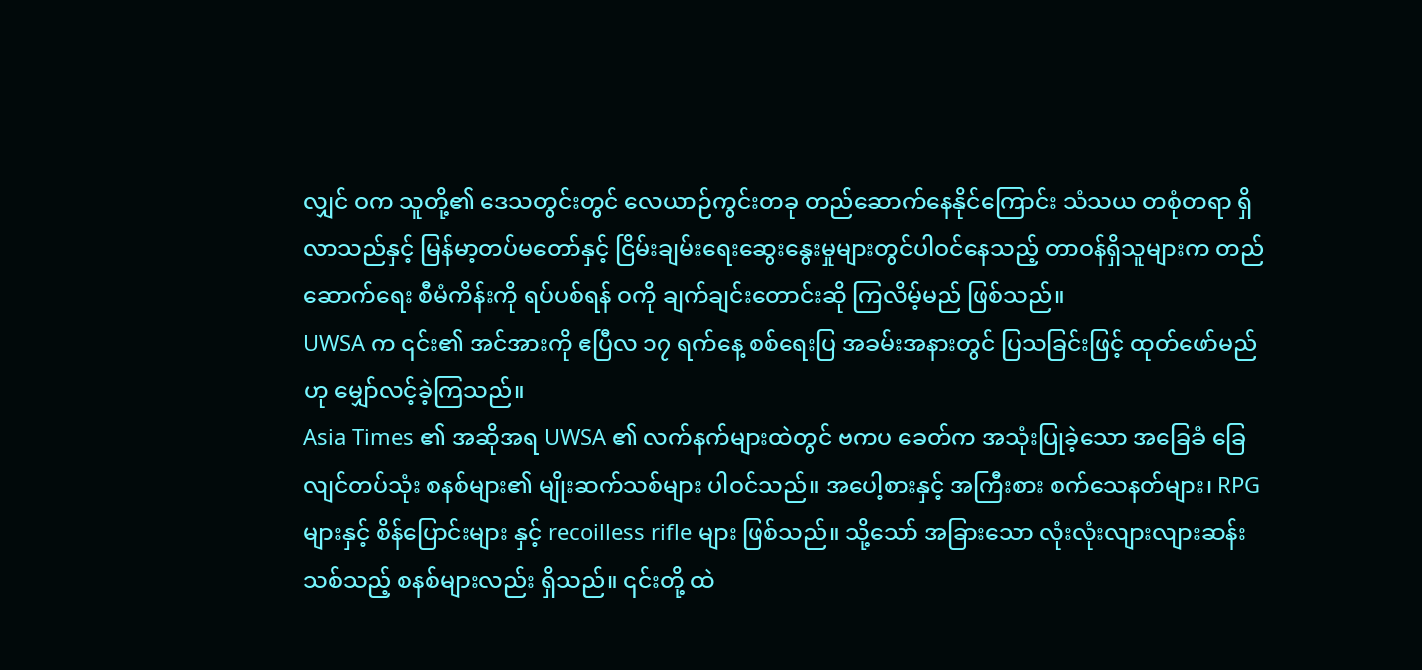လျှင် ဝက သူတို့၏ ဒေသတွင်းတွင် လေယာဉ်ကွင်းတခု တည်ဆောက်နေနိုင်ကြောင်း သံသယ တစုံတရာ ရှိလာသည်နှင့် မြန်မာ့တပ်မတော်နှင့် ငြိမ်းချမ်းရေးဆွေးနွေးမှုများတွင်ပါဝင်နေသည့် တာဝန်ရှိသူများက တည်ဆောက်ရေး စီမံကိန်းကို ရပ်ပစ်ရန် ဝကို ချက်ချင်းတောင်းဆို ကြလိမ့်မည် ဖြစ်သည်။
UWSA က ၎င်း၏ အင်အားကို ဧပြီလ ၁၇ ရက်နေ့ စစ်ရေးပြ အခမ်းအနားတွင် ပြသခြင်းဖြင့် ထုတ်ဖော်မည်ဟု မျှော်လင့်ခဲ့ကြသည်။
Asia Times ၏ အဆိုအရ UWSA ၏ လက်နက်များထဲတွင် ဗကပ ခေတ်က အသုံးပြုခဲ့သော အခြေခံ ခြေလျင်တပ်သုံး စနစ်များ၏ မျိုးဆက်သစ်များ ပါဝင်သည်။ အပေါ့စားနှင့် အကြီးစား စက်သေနတ်များ၊ RPG များနှင့် စိန်ပြောင်းများ နှင့် recoilless rifle များ ဖြစ်သည်။ သို့သော် အခြားသော လုံးလုံးလျားလျားဆန်းသစ်သည့် စနစ်များလည်း ရှိသည်။ ၎င်းတို့ ထဲ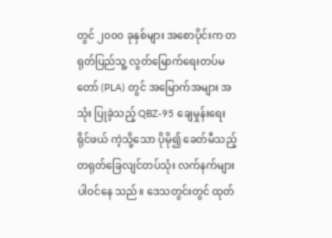တွင် ၂၀၀၀ ခုနှစ်များ အစောပိုင်းက တရုတ်ပြည်သူ့ လွတ်မြောက်ရေးတပ်မတော် (PLA) တွင် အမြောက်အများ အသုံး ပြုခဲ့သည့် QBZ-95 ချေမှုန်းရေးရိုင်ဖယ် ကဲ့သို့သော ပိုမို၍ ခေတ်မီသည့် တရုတ်ခြေလျင်တပ်သုံး လက်နက်များပါဝင်နေ သည်။ ဒေသတွင်းတွင် ထုတ်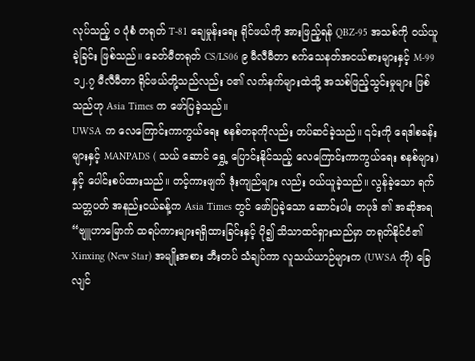လုပ်သည့် ဝ ပုံစံ တရုတ် T-81 ချေမှုန်းရေး ရိုင်ဖယ်ကို အားဖြည့်ရန် QBZ-95 အသစ်ကို ဝယ်ယူခဲ့ခြင်း ဖြစ်သည်။ ခေတ်မီတရုတ် CS/LS06 ၉ မီလီမီတာ စက်သေနတ်အငယ်စားများနှင့် M-99 ၁၂.၇ မီလီမီတာ ရိုင်ဖယ်တို့သည်လည်း ဝ၏ လက်နက်များထဲသို့ အသစ်ဖြည့်သွင်းမှုများ ဖြစ်သည်ဟု Asia Times က ဖော်ပြခဲ့သည်။
UWSA က လေကြောင်းကာကွယ်ရေး စနစ်တခုကိုလည်း တပ်ဆင်ခဲ့သည်။ ၎င်းကို ရေဒါစခန်းများနှင့် MANPADS ( သယ် ဆောင် ရွှေ့ ပြောင်းနိုင်သည့် လေကြောင်းကာကွယ်ရေး စနစ်များ) နှင့် ပေါင်းစပ်ထားသည်။ တင့်ကားဖျက် ဒုံးကျည်များ လည်း ဝယ်ယူခဲ့သည်။ လွန်ခဲ့သော ရက်သတ္တပတ် အနည်းငယ်ခန့်က Asia Times တွင် ဖော်ပြခဲ့သော ဆောင်းပါး တပုဒ် ၏ အဆိုအရ “ဗျူဟာမြောက် ထရပ်ကားများရရှိထားခြင်းနှင့် ပို၍ သိသာထင်ရှားသည်မှာ တရုတ်နိုင်ငံ၏ Xinxing (New Star) အမျိုးအစား ဘီးတပ် သံချပ်ကာ လူသယ်ယာဉ်များက (UWSA ကို) ခြေလျင်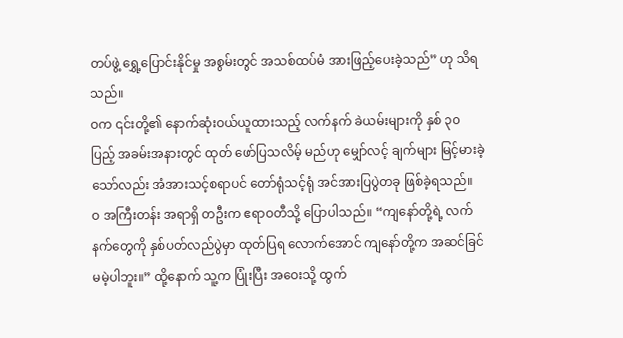တပ်ဖွဲ့ ရွှေ့ပြောင်းနိုင်မှု အစွမ်းတွင် အသစ်ထပ်မံ အားဖြည့်ပေးခဲ့သည်” ဟု သိရသည်။
ဝက ၎င်းတို့၏ နောက်ဆုံးဝယ်ယူထားသည့် လက်နက် ခဲယမ်းများကို နှစ် ၃၀ ပြည့် အခမ်းအနားတွင် ထုတ် ဖော်ပြသလိမ့် မည်ဟု မျှော်လင့် ချက်များ မြင့်မားခဲ့သော်လည်း အံအားသင့်စရာပင် တော်ရုံသင့်ရုံ အင်အားပြပွဲတခု ဖြစ်ခဲ့ရသည်။
ဝ အကြီးတန်း အရာရှိ တဦးက ဧရာဝတီသို့ ပြောပါသည်။ “ကျနော်တို့ရဲ့ လက်နက်တွေကို နှစ်ပတ်လည်ပွဲမှာ ထုတ်ပြရ လောက်အောင် ကျနော်တို့က အဆင်ခြင် မမဲ့ပါဘူး။” ထို့နောက် သူ့က ပြုံးပြီး အဝေးသို့ ထွက်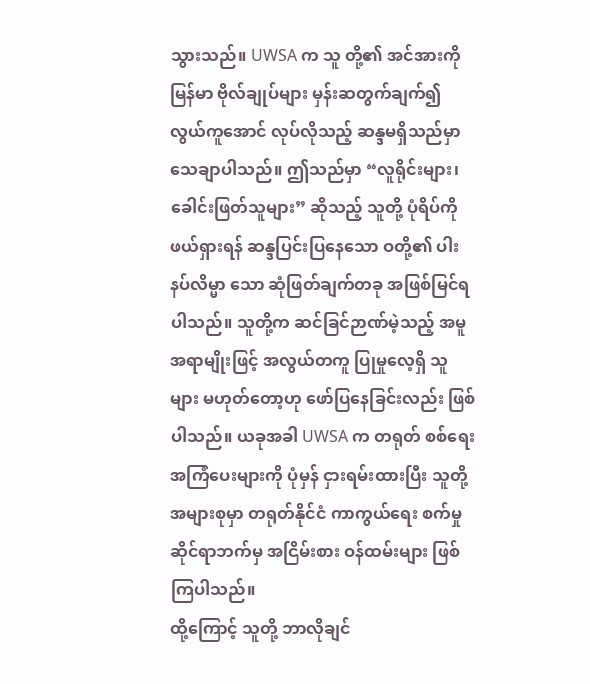သွားသည်။ UWSA က သူ တို့၏ အင်အားကို မြန်မာ ဗိုလ်ချုပ်များ မှန်းဆတွက်ချက်၍ လွယ်ကူအောင် လုပ်လိုသည့် ဆန္ဒမရှိသည်မှာ သေချာပါသည်။ ဤသည်မှာ “လူရိုင်းများ၊ ခေါင်းဖြတ်သူများ” ဆိုသည့် သူတို့ ပုံရိပ်ကို ဖယ်ရှားရန် ဆန္ဒပြင်းပြနေသော ဝတို့၏ ပါးနပ်လိမ္မာ သော ဆုံဖြတ်ချက်တခု အဖြစ်မြင်ရပါသည်။ သူတို့က ဆင်ခြင်ဉာဏ်မဲ့သည့် အမူအရာမျိုးဖြင့် အလွယ်တကူ ပြုမှုလေ့ရှိ သူများ မဟုတ်တော့ဟု ဖော်ပြနေခြင်းလည်း ဖြစ်ပါသည်။ ယခုအခါ UWSA က တရုတ် စစ်ရေး အကြံပေးများကို ပုံမှန် ငှားရမ်းထားပြီး သူတို့ အများစုမှာ တရုတ်နိုင်ငံ ကာကွယ်ရေး စက်မှုဆိုင်ရာဘက်မှ အငြိမ်းစား ဝန်ထမ်းများ ဖြစ်ကြပါသည်။
ထို့ကြောင့် သူတို့ ဘာလိုချင်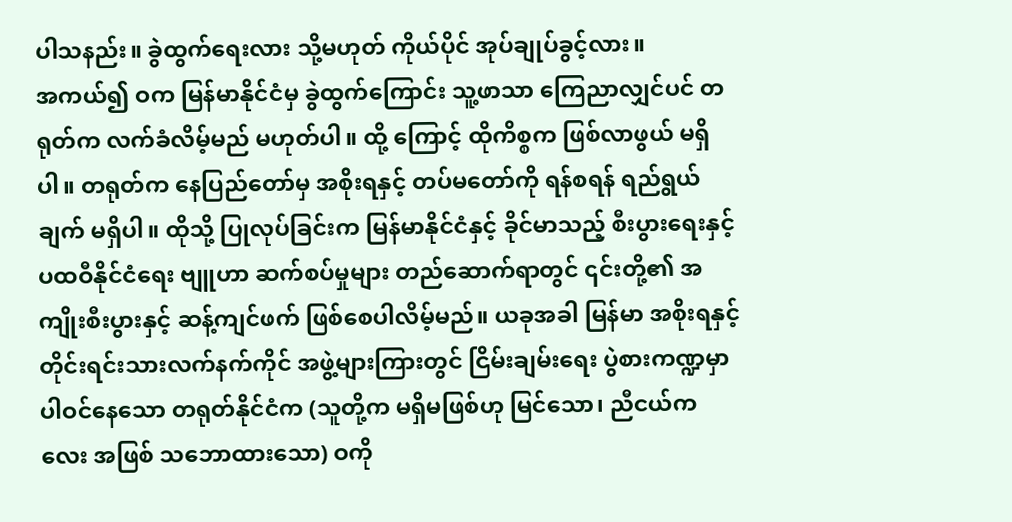ပါသနည်း။ ခွဲထွက်ရေးလား သို့မဟုတ် ကိုယ်ပိုင် အုပ်ချုပ်ခွင့်လား။
အကယ်၍ ဝက မြန်မာနိုင်ငံမှ ခွဲထွက်ကြောင်း သူ့ဖာသာ ကြေညာလျှင်ပင် တရုတ်က လက်ခံလိမ့်မည် မဟုတ်ပါ။ ထို့ ကြောင့် ထိုကိစ္စက ဖြစ်လာဖွယ် မရှိပါ။ တရုတ်က နေပြည်တော်မှ အစိုးရနှင့် တပ်မတော်ကို ရန်စရန် ရည်ရွယ်ချက် မရှိပါ။ ထိုသို့ ပြုလုပ်ခြင်းက မြန်မာနိုင်ငံနှင့် ခိုင်မာသည့် စီးပွားရေးနှင့် ပထဝီနိုင်ငံရေး ဗျူဟာ ဆက်စပ်မှုများ တည်ဆောက်ရာတွင် ၎င်းတို့၏ အကျိုးစီးပွားနှင့် ဆန့်ကျင်ဖက် ဖြစ်စေပါလိမ့်မည်။ ယခုအခါ မြန်မာ အစိုးရနှင့် တိုင်းရင်းသားလက်နက်ကိုင် အဖွဲ့များကြားတွင် ငြိမ်းချမ်းရေး ပွဲစားကဏ္ဍမှာ ပါဝင်နေသော တရုတ်နိုင်ငံက (သူတို့က မရှိမဖြစ်ဟု မြင်သော၊ ညီငယ်ကလေး အဖြစ် သဘောထားသော) ဝကို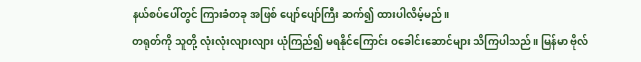နယ်စပ်ပေါ်တွင် ကြားခံတခု အဖြစ် ပျော်ပျော်ကြီး ဆက်၍ ထားပါလိမ့်မည်။
တရုတ်ကို သူတို့ လုံးလုံးလျားလျား ယုံကြည်၍ မရနိုင်ကြောင်း ဝခေါင်းဆောင်များ သိကြပါသည်။ မြန်မာ ဗိုလ်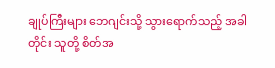ချုပ်ကြီးများ ဘေဂျင်းသို့ သွားရောက်သည့် အခါတိုင်း သူတို့ စိတ်အ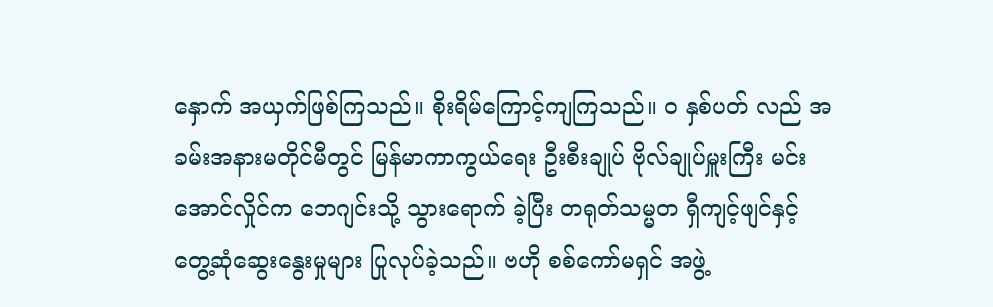နှောက် အယှက်ဖြစ်ကြသည်။ စိုးရိမ်ကြောင့်ကျကြသည်။ ဝ နှစ်ပတ် လည် အခမ်းအနားမတိုင်မီတွင် မြန်မာကာကွယ်ရေး ဦးစီးချုပ် ဗိုလ်ချုပ်မှူးကြီး မင်းအောင်လှိုင်က ဘေဂျင်းသို့ သွားရောက် ခဲ့ပြီး တရုတ်သမ္မတ ရှီကျင့်ဖျင်နှင့် တွေ့ဆုံဆွေးနွေးမှုများ ပြုလုပ်ခဲ့သည်။ ဗဟို စစ်ကော်မရှင် အဖွဲ့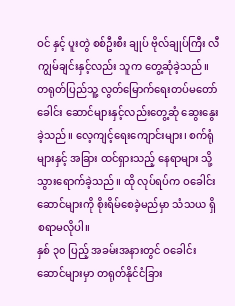ဝင် နှင့် ပူးတွဲ စစ်ဦးစီး ချုပ် ဗိုလ်ချုပ်ကြီး လီကျွမ်ချင်းနှင့်လည်း သူက တွေ့ဆုံခဲ့သည်။ တရုတ်ပြည်သူ့ လွတ်မြောက်ရေးတပ်မတော် ခေါင်း ဆောင်များနှင့်လည်းတွေ့ဆုံ ဆွေးနွေးခဲ့သည်။ လေ့ကျင့်ရေးကျောင်းများ၊ စက်ရုံများနှင့် အခြား ထင်ရှားသည့် နေရာများ သို့ သွားရောက်ခဲ့သည်။ ထို လုပ်ရပ်က ဝခေါင်းဆောင်များကို စိုးရိမ်စေခဲ့မည်မှာ သံသယ ရှိစရာမလိုပါ။
နှစ် ၃၀ ပြည့် အခမ်းအနားတွင် ဝခေါင်းဆောင်များမှာ တရုတ်နိုင်ငံခြား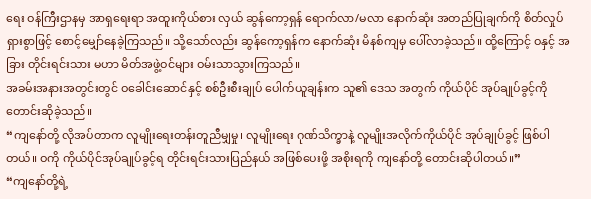ရေး ဝန်ကြီးဌာနမှ အာရှရေးရာ အထူးကိုယ်စား လှယ် ဆွန်ကော့ရှန် ရောက်လာ/မလာ နောက်ဆုံး အတည်ပြုချက်ကို စိတ်လှုပ်ရှားစွာဖြင့် စောင့်မျှော်နေခဲ့ကြသည်။ သို့သော်လည်း ဆွန်ကော့ရှန်က နောက်ဆုံး မိနစ်ကျမှ ပေါ်လာခဲ့သည်။ ထို့ကြောင့် ဝနှင့် အခြား တိုင်းရင်းသား မဟာ မိတ်အဖွဲ့ဝင်များ ဝမ်းသာသွားကြသည်။
အခမ်းအနားအတွင်းတွင် ဝခေါင်းဆောင်နှင့် စစ်ဦးစီးချုပ် ပေါက်ယူချန်းက သူ၏ ဒေသ အတွက် ကိုယ်ပိုင် အုပ်ချုပ်ခွင့်ကို တောင်းဆိုခဲ့သည်။
“ကျနော်တို့ လိုအပ်တာက လူမျိုးရေးတန်းတူညီမျှမှု၊ လူမျိုးရေး ဂုဏ်သိက္ခာနဲ့ လူမျိုးအလိုက်ကိုယ်ပိုင် အုပ်ချုပ်ခွင့် ဖြစ်ပါ တယ်။ ဝကို ကိုယ်ပိုင်အုပ်ချုပ်ခွင့်ရ တိုင်းရင်းသားပြည်နယ် အဖြစ်ပေးဖို့ အစိုးရကို ကျနော်တို့ တောင်းဆိုပါတယ်။”
“ကျနော်တို့ရဲ့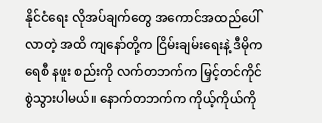နိုင်ငံရေး လိုအပ်ချက်တွေ အကောင်အထည်ပေါ်လာတဲ့ အထိ ကျနော်တို့က ငြိမ်းချမ်းရေးနဲ့ ဒီမိုကရေစီ နဖူး စည်းကို လက်တဘက်က မြှင့်တင်ကိုင်စွဲသွားပါမယ်။ နောက်တဘက်က ကိုယ့်ကိုယ်ကို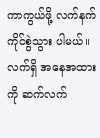ကာကွယ်ဖို့ လက်နက်ကိုင်စွဲသွား ပါမယ်။ လက်ရှိ အနေအထားကို ဆက်လက်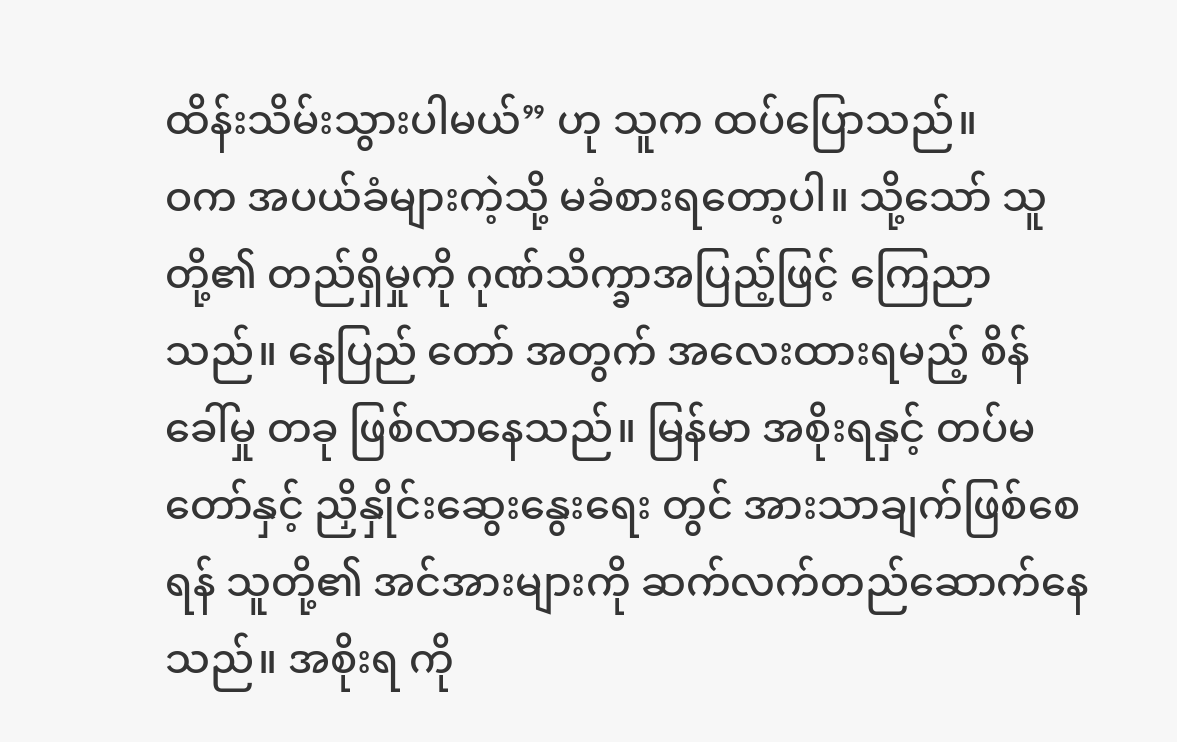ထိန်းသိမ်းသွားပါမယ်” ဟု သူက ထပ်ပြောသည်။
ဝက အပယ်ခံများကဲ့သို့ မခံစားရတော့ပါ။ သို့သော် သူတို့၏ တည်ရှိမှုကို ဂုဏ်သိက္ခာအပြည့်ဖြင့် ကြေညာသည်။ နေပြည် တော် အတွက် အလေးထားရမည့် စိန်ခေါ်မှု တခု ဖြစ်လာနေသည်။ မြန်မာ အစိုးရနှင့် တပ်မတော်နှင့် ညှိနှိုင်းဆွေးနွေးရေး တွင် အားသာချက်ဖြစ်စေရန် သူတို့၏ အင်အားများကို ဆက်လက်တည်ဆောက်နေသည်။ အစိုးရ ကို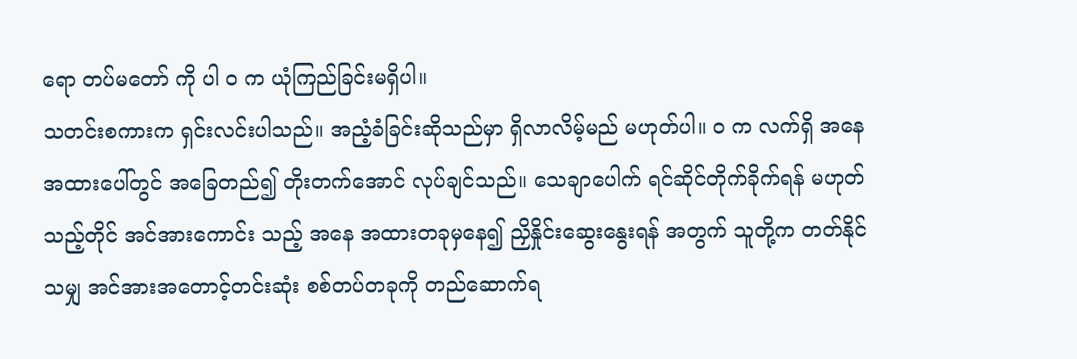ရော တပ်မတော် ကို ပါ ဝ က ယုံကြည်ခြင်းမရှိပါ။
သတင်းစကားက ရှင်းလင်းပါသည်။ အညံ့ခံခြင်းဆိုသည်မှာ ရှိလာလိမ့်မည် မဟုတ်ပါ။ ဝ က လက်ရှိ အနေအထားပေါ်တွင် အခြေတည်၍ တိုးတက်အောင် လုပ်ချင်သည်။ သေချာပေါက် ရင်ဆိုင်တိုက်ခိုက်ရန် မဟုတ်သည့်တိုင် အင်အားကောင်း သည့် အနေ အထားတခုမှနေ၍ ညှိနှိုင်းဆွေးနွေးရန် အတွက် သူတို့က တတ်နိုင်သမျှ အင်အားအတောင့်တင်းဆုံး စစ်တပ်တခုကို တည်ဆောက်ရ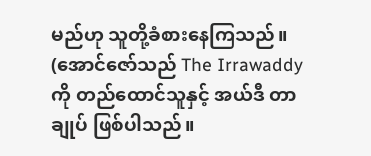မည်ဟု သူတို့ခံစားနေကြသည်။
(အောင်ဇော်သည် The Irrawaddy ကို တည်ထောင်သူနှင့် အယ်ဒီ တာချုပ် ဖြစ်ပါသည်။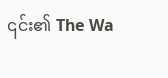၎င်း၏ The Wa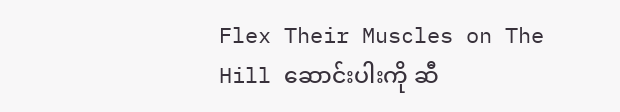Flex Their Muscles on The Hill ဆောင်းပါးကို ဆီ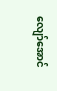လျော်အောင်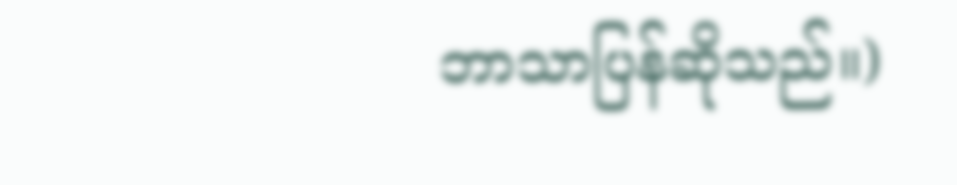ဘာသာပြန်ဆိုသည်။)